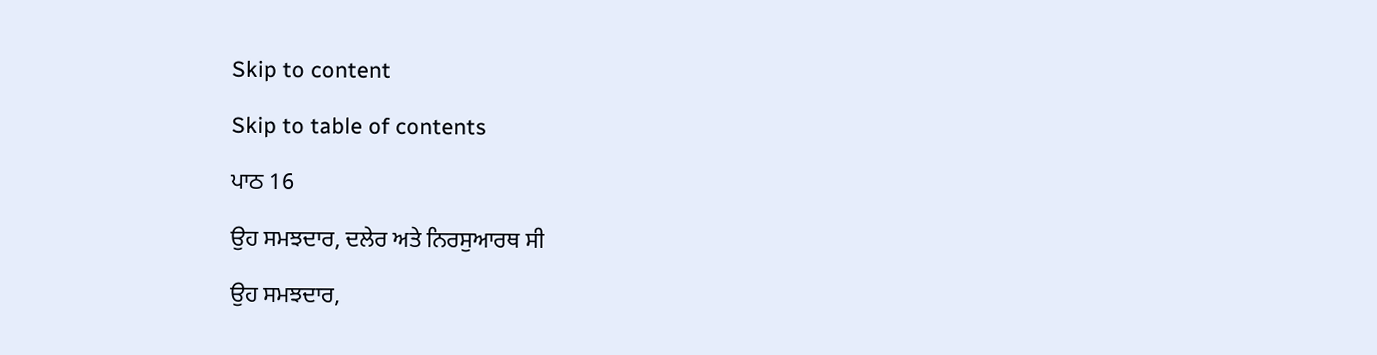Skip to content

Skip to table of contents

ਪਾਠ 16

ਉਹ ਸਮਝਦਾਰ, ਦਲੇਰ ਅਤੇ ਨਿਰਸੁਆਰਥ ਸੀ

ਉਹ ਸਮਝਦਾਰ,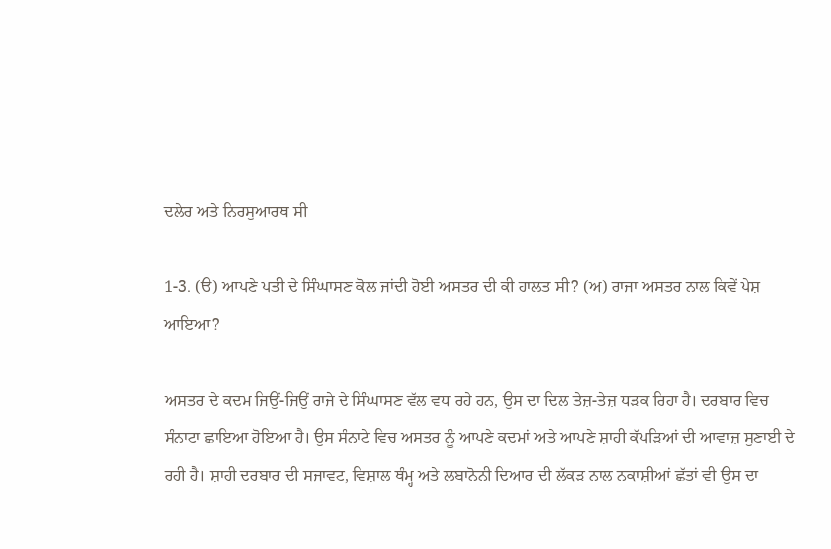ਦਲੇਰ ਅਤੇ ਨਿਰਸੁਆਰਥ ਸੀ

1-3. (ੳ) ਆਪਣੇ ਪਤੀ ਦੇ ਸਿੰਘਾਸਣ ਕੋਲ ਜਾਂਦੀ ਹੋਈ ਅਸਤਰ ਦੀ ਕੀ ਹਾਲਤ ਸੀ? (ਅ) ਰਾਜਾ ਅਸਤਰ ਨਾਲ ਕਿਵੇਂ ਪੇਸ਼ ਆਇਆ?

ਅਸਤਰ ਦੇ ਕਦਮ ਜਿਉਂ-ਜਿਉਂ ਰਾਜੇ ਦੇ ਸਿੰਘਾਸਣ ਵੱਲ ਵਧ ਰਹੇ ਹਨ, ਉਸ ਦਾ ਦਿਲ ਤੇਜ਼-ਤੇਜ਼ ਧੜਕ ਰਿਹਾ ਹੈ। ਦਰਬਾਰ ਵਿਚ ਸੰਨਾਟਾ ਛਾਇਆ ਹੋਇਆ ਹੈ। ਉਸ ਸੰਨਾਟੇ ਵਿਚ ਅਸਤਰ ਨੂੰ ਆਪਣੇ ਕਦਮਾਂ ਅਤੇ ਆਪਣੇ ਸ਼ਾਹੀ ਕੱਪੜਿਆਂ ਦੀ ਆਵਾਜ਼ ਸੁਣਾਈ ਦੇ ਰਹੀ ਹੈ। ਸ਼ਾਹੀ ਦਰਬਾਰ ਦੀ ਸਜਾਵਟ, ਵਿਸ਼ਾਲ ਥੰਮ੍ਹ ਅਤੇ ਲਬਾਨੋਨੀ ਦਿਆਰ ਦੀ ਲੱਕੜ ਨਾਲ ਨਕਾਸ਼ੀਆਂ ਛੱਤਾਂ ਵੀ ਉਸ ਦਾ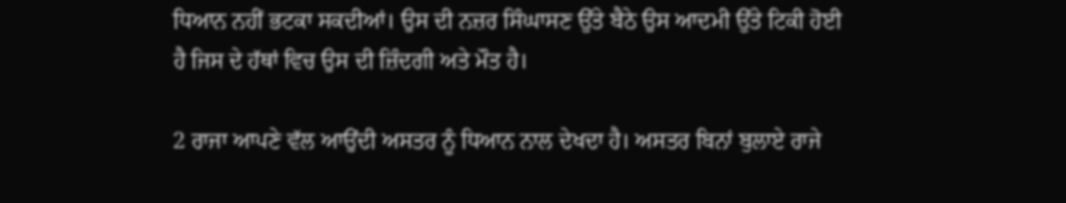ਧਿਆਨ ਨਹੀਂ ਭਟਕਾ ਸਕਦੀਆਂ। ਉਸ ਦੀ ਨਜ਼ਰ ਸਿੰਘਾਸਣ ਉੱਤੇ ਬੈਠੇ ਉਸ ਆਦਮੀ ਉੱਤੇ ਟਿਕੀ ਹੋਈ ਹੈ ਜਿਸ ਦੇ ਹੱਥਾਂ ਵਿਚ ਉਸ ਦੀ ਜ਼ਿੰਦਗੀ ਅਤੇ ਮੌਤ ਹੈ।

2 ਰਾਜਾ ਆਪਣੇ ਵੱਲ ਆਉਂਦੀ ਅਸਤਰ ਨੂੰ ਧਿਆਨ ਨਾਲ ਦੇਖਦਾ ਹੈ। ਅਸਤਰ ਬਿਨਾਂ ਬੁਲਾਏ ਰਾਜੇ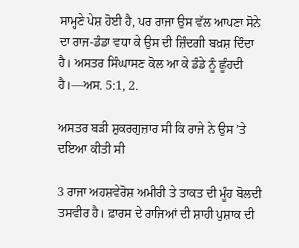ਸਾਮ੍ਹਣੇ ਪੇਸ਼ ਹੋਈ ਹੈ, ਪਰ ਰਾਜਾ ਉਸ ਵੱਲ ਆਪਣਾ ਸੋਨੇ ਦਾ ਰਾਜ-ਡੰਡਾ ਵਧਾ ਕੇ ਉਸ ਦੀ ਜ਼ਿੰਦਗੀ ਬਖ਼ਸ਼ ਦਿੰਦਾ ਹੈ। ਅਸਤਰ ਸਿੰਘਾਸਣ ਕੋਲ ਆ ਕੇ ਡੰਡੇ ਨੂੰ ਛੂੰਹਦੀ ਹੈ।—ਅਸ. 5:1, 2.

ਅਸਤਰ ਬੜੀ ਸ਼ੁਕਰਗੁਜ਼ਾਰ ਸੀ ਕਿ ਰਾਜੇ ਨੇ ਉਸ ’ਤੇ ਦਇਆ ਕੀਤੀ ਸੀ

3 ਰਾਜਾ ਅਹਸ਼ਵੇਰੋਸ਼ ਅਮੀਰੀ ਤੇ ਤਾਕਤ ਦੀ ਮੂੰਹ ਬੋਲਦੀ ਤਸਵੀਰ ਹੈ। ਫ਼ਾਰਸ ਦੇ ਰਾਜਿਆਂ ਦੀ ਸ਼ਾਹੀ ਪੁਸ਼ਾਕ ਦੀ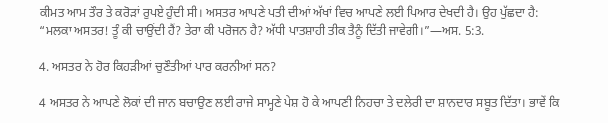ਕੀਮਤ ਆਮ ਤੌਰ ਤੇ ਕਰੋੜਾਂ ਰੁਪਏ ਹੁੰਦੀ ਸੀ। ਅਸਤਰ ਆਪਣੇ ਪਤੀ ਦੀਆਂ ਅੱਖਾਂ ਵਿਚ ਆਪਣੇ ਲਈ ਪਿਆਰ ਦੇਖਦੀ ਹੈ। ਉਹ ਪੁੱਛਦਾ ਹੈ: “ਮਲਕਾ ਅਸਤਰ! ਤੂੰ ਕੀ ਚਾਉਂਦੀ ਹੈਂ? ਤੇਰਾ ਕੀ ਪਰੋਜਨ ਹੈ? ਅੱਧੀ ਪਾਤਸ਼ਾਹੀ ਤੀਕ ਤੈਨੂੰ ਦਿੱਤੀ ਜਾਵੇਗੀ।”—ਅਸ. 5:3.

4. ਅਸਤਰ ਨੇ ਹੋਰ ਕਿਹੜੀਆਂ ਚੁਣੌਤੀਆਂ ਪਾਰ ਕਰਨੀਆਂ ਸਨ?

4 ਅਸਤਰ ਨੇ ਆਪਣੇ ਲੋਕਾਂ ਦੀ ਜਾਨ ਬਚਾਉਣ ਲਈ ਰਾਜੇ ਸਾਮ੍ਹਣੇ ਪੇਸ਼ ਹੋ ਕੇ ਆਪਣੀ ਨਿਹਚਾ ਤੇ ਦਲੇਰੀ ਦਾ ਸ਼ਾਨਦਾਰ ਸਬੂਤ ਦਿੱਤਾ। ਭਾਵੇਂ ਕਿ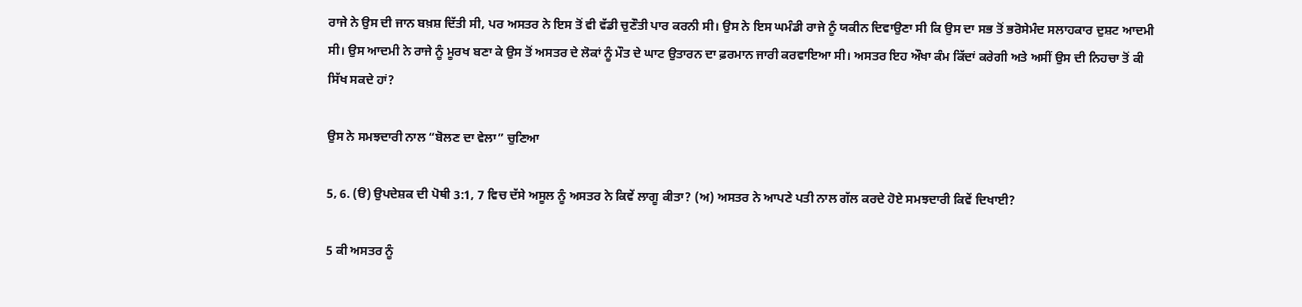ਰਾਜੇ ਨੇ ਉਸ ਦੀ ਜਾਨ ਬਖ਼ਸ਼ ਦਿੱਤੀ ਸੀ, ਪਰ ਅਸਤਰ ਨੇ ਇਸ ਤੋਂ ਵੀ ਵੱਡੀ ਚੁਣੌਤੀ ਪਾਰ ਕਰਨੀ ਸੀ। ਉਸ ਨੇ ਇਸ ਘਮੰਡੀ ਰਾਜੇ ਨੂੰ ਯਕੀਨ ਦਿਵਾਉਣਾ ਸੀ ਕਿ ਉਸ ਦਾ ਸਭ ਤੋਂ ਭਰੋਸੇਮੰਦ ਸਲਾਹਕਾਰ ਦੁਸ਼ਟ ਆਦਮੀ ਸੀ। ਉਸ ਆਦਮੀ ਨੇ ਰਾਜੇ ਨੂੰ ਮੂਰਖ ਬਣਾ ਕੇ ਉਸ ਤੋਂ ਅਸਤਰ ਦੇ ਲੋਕਾਂ ਨੂੰ ਮੌਤ ਦੇ ਘਾਟ ਉਤਾਰਨ ਦਾ ਫ਼ਰਮਾਨ ਜਾਰੀ ਕਰਵਾਇਆ ਸੀ। ਅਸਤਰ ਇਹ ਔਖਾ ਕੰਮ ਕਿੱਦਾਂ ਕਰੇਗੀ ਅਤੇ ਅਸੀਂ ਉਸ ਦੀ ਨਿਹਚਾ ਤੋਂ ਕੀ ਸਿੱਖ ਸਕਦੇ ਹਾਂ?

ਉਸ ਨੇ ਸਮਝਦਾਰੀ ਨਾਲ “ਬੋਲਣ ਦਾ ਵੇਲਾ” ਚੁਣਿਆ

5, 6. (ੳ) ਉਪਦੇਸ਼ਕ ਦੀ ਪੋਥੀ 3:1, 7 ਵਿਚ ਦੱਸੇ ਅਸੂਲ ਨੂੰ ਅਸਤਰ ਨੇ ਕਿਵੇਂ ਲਾਗੂ ਕੀਤਾ? (ਅ) ਅਸਤਰ ਨੇ ਆਪਣੇ ਪਤੀ ਨਾਲ ਗੱਲ ਕਰਦੇ ਹੋਏ ਸਮਝਦਾਰੀ ਕਿਵੇਂ ਦਿਖਾਈ?

5 ਕੀ ਅਸਤਰ ਨੂੰ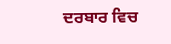ਦਰਬਾਰ ਵਿਚ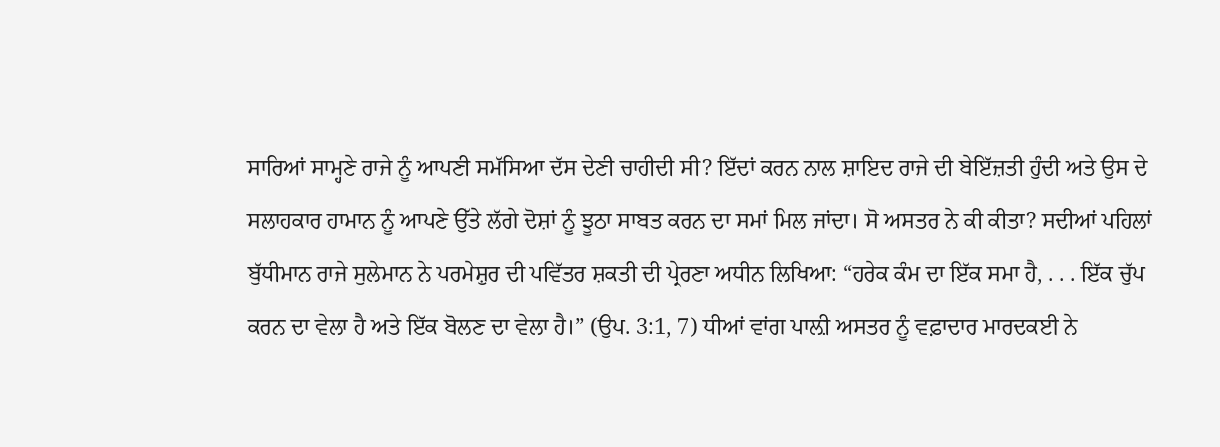ਸਾਰਿਆਂ ਸਾਮ੍ਹਣੇ ਰਾਜੇ ਨੂੰ ਆਪਣੀ ਸਮੱਸਿਆ ਦੱਸ ਦੇਣੀ ਚਾਹੀਦੀ ਸੀ? ਇੱਦਾਂ ਕਰਨ ਨਾਲ ਸ਼ਾਇਦ ਰਾਜੇ ਦੀ ਬੇਇੱਜ਼ਤੀ ਹੁੰਦੀ ਅਤੇ ਉਸ ਦੇ ਸਲਾਹਕਾਰ ਹਾਮਾਨ ਨੂੰ ਆਪਣੇ ਉੱਤੇ ਲੱਗੇ ਦੋਸ਼ਾਂ ਨੂੰ ਝੂਠਾ ਸਾਬਤ ਕਰਨ ਦਾ ਸਮਾਂ ਮਿਲ ਜਾਂਦਾ। ਸੋ ਅਸਤਰ ਨੇ ਕੀ ਕੀਤਾ? ਸਦੀਆਂ ਪਹਿਲਾਂ ਬੁੱਧੀਮਾਨ ਰਾਜੇ ਸੁਲੇਮਾਨ ਨੇ ਪਰਮੇਸ਼ੁਰ ਦੀ ਪਵਿੱਤਰ ਸ਼ਕਤੀ ਦੀ ਪ੍ਰੇਰਣਾ ਅਧੀਨ ਲਿਖਿਆ: “ਹਰੇਕ ਕੰਮ ਦਾ ਇੱਕ ਸਮਾ ਹੈ, . . . ਇੱਕ ਚੁੱਪ ਕਰਨ ਦਾ ਵੇਲਾ ਹੈ ਅਤੇ ਇੱਕ ਬੋਲਣ ਦਾ ਵੇਲਾ ਹੈ।” (ਉਪ. 3:1, 7) ਧੀਆਂ ਵਾਂਗ ਪਾਲ਼ੀ ਅਸਤਰ ਨੂੰ ਵਫ਼ਾਦਾਰ ਮਾਰਦਕਈ ਨੇ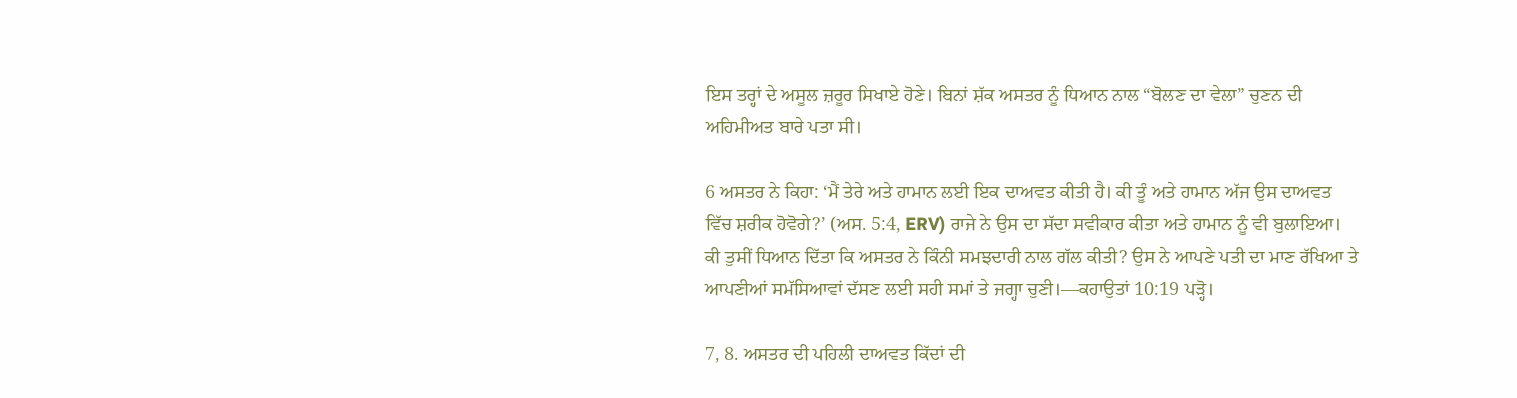ਇਸ ਤਰ੍ਹਾਂ ਦੇ ਅਸੂਲ ਜ਼ਰੂਰ ਸਿਖਾਏ ਹੋਣੇ। ਬਿਨਾਂ ਸ਼ੱਕ ਅਸਤਰ ਨੂੰ ਧਿਆਨ ਨਾਲ “ਬੋਲਣ ਦਾ ਵੇਲਾ” ਚੁਣਨ ਦੀ ਅਹਿਮੀਅਤ ਬਾਰੇ ਪਤਾ ਸੀ।

6 ਅਸਤਰ ਨੇ ਕਿਹਾ: ‘ਮੈਂ ਤੇਰੇ ਅਤੇ ਹਾਮਾਨ ਲਈ ਇਕ ਦਾਅਵਤ ਕੀਤੀ ਹੈ। ਕੀ ਤੂੰ ਅਤੇ ਹਾਮਾਨ ਅੱਜ ਉਸ ਦਾਅਵਤ ਵਿੱਚ ਸ਼ਰੀਕ ਹੋਵੋਗੇ?’ (ਅਸ. 5:4, ERV) ਰਾਜੇ ਨੇ ਉਸ ਦਾ ਸੱਦਾ ਸਵੀਕਾਰ ਕੀਤਾ ਅਤੇ ਹਾਮਾਨ ਨੂੰ ਵੀ ਬੁਲਾਇਆ। ਕੀ ਤੁਸੀਂ ਧਿਆਨ ਦਿੱਤਾ ਕਿ ਅਸਤਰ ਨੇ ਕਿੰਨੀ ਸਮਝਦਾਰੀ ਨਾਲ ਗੱਲ ਕੀਤੀ? ਉਸ ਨੇ ਆਪਣੇ ਪਤੀ ਦਾ ਮਾਣ ਰੱਖਿਆ ਤੇ ਆਪਣੀਆਂ ਸਮੱਸਿਆਵਾਂ ਦੱਸਣ ਲਈ ਸਹੀ ਸਮਾਂ ਤੇ ਜਗ੍ਹਾ ਚੁਣੀ।—ਕਹਾਉਤਾਂ 10:19 ਪੜ੍ਹੋ।

7, 8. ਅਸਤਰ ਦੀ ਪਹਿਲੀ ਦਾਅਵਤ ਕਿੱਦਾਂ ਦੀ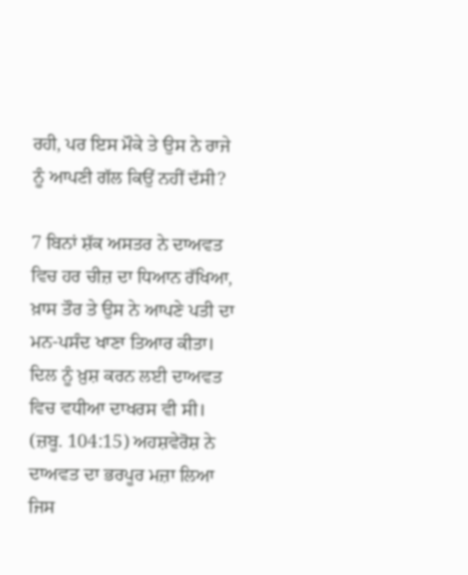ਰਹੀ, ਪਰ ਇਸ ਮੌਕੇ ਤੇ ਉਸ ਨੇ ਰਾਜੇ ਨੂੰ ਆਪਣੀ ਗੱਲ ਕਿਉਂ ਨਹੀਂ ਦੱਸੀ?

7 ਬਿਨਾਂ ਸ਼ੱਕ ਅਸਤਰ ਨੇ ਦਾਅਵਤ ਵਿਚ ਹਰ ਚੀਜ਼ ਦਾ ਧਿਆਨ ਰੱਖਿਆ, ਖ਼ਾਸ ਤੌਰ ਤੇ ਉਸ ਨੇ ਆਪਣੇ ਪਤੀ ਦਾ ਮਨ-ਪਸੰਦ ਖਾਣਾ ਤਿਆਰ ਕੀਤਾ। ਦਿਲ ਨੂੰ ਖ਼ੁਸ਼ ਕਰਨ ਲਈ ਦਾਅਵਤ ਵਿਚ ਵਧੀਆ ਦਾਖਰਸ ਵੀ ਸੀ। (ਜ਼ਬੂ. 104:15) ਅਹਸ਼ਵੇਰੋਸ਼ ਨੇ ਦਾਅਵਤ ਦਾ ਭਰਪੂਰ ਮਜ਼ਾ ਲਿਆ ਜਿਸ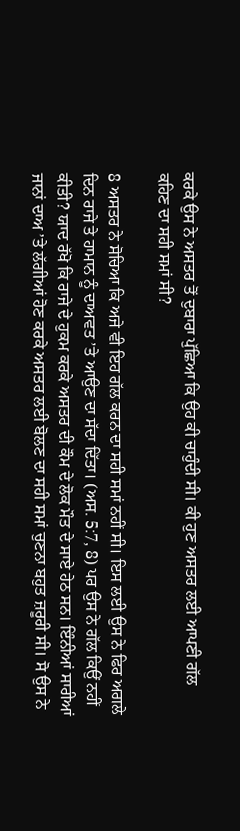ਕਰਕੇ ਉਸ ਨੇ ਅਸਤਰ ਤੋਂ ਦੁਬਾਰਾ ਪੁੱਛਿਆ ਕਿ ਉਹ ਕੀ ਚਾਹੁੰਦੀ ਸੀ। ਕੀ ਹੁਣ ਅਸਤਰ ਲਈ ਆਪਣੀ ਗੱਲ ਕਹਿਣ ਦਾ ਸਹੀ ਸਮਾਂ ਸੀ?

8 ਅਸਤਰ ਨੇ ਸੋਚਿਆ ਕਿ ਅਜੇ ਵੀ ਇਹ ਗੱਲ ਕਰਨ ਦਾ ਸਹੀ ਸਮਾਂ ਨਹੀਂ ਸੀ। ਇਸ ਲਈ ਉਸ ਨੇ ਫਿਰ ਅਗਲੇ ਦਿਨ ਰਾਜੇ ਤੇ ਹਾਮਾਨ ਨੂੰ ਦਾਅਵਤ ’ਤੇ ਆਉਣ ਦਾ ਸੱਦਾ ਦਿੱਤਾ। (ਅਸ. 5:7, 8) ਪਰ ਉਸ ਨੇ ਗੱਲ ਕਿਉਂ ਨਹੀਂ ਕੀਤੀ? ਯਾਦ ਰੱਖੋ ਕਿ ਰਾਜੇ ਦੇ ਹੁਕਮ ਕਰਕੇ ਅਸਤਰ ਦੀ ਕੌਮ ਦੇ ਲੋਕ ਮੌਤ ਦੇ ਸਾਏ ਹੇਠ ਸਨ। ਇੰਨੀਆਂ ਸਾਰੀਆਂ ਜਾਨਾਂ ਦਾਅ ’ਤੇ ਲੱਗੀਆਂ ਹੋਣ ਕਰਕੇ ਅਸਤਰ ਲਈ ਬੋਲਣ ਦਾ ਸਹੀ ਸਮਾਂ ਚੁਣਨਾ ਬਹੁਤ ਜ਼ਰੂਰੀ ਸੀ। ਸੋ ਉਸ ਨੇ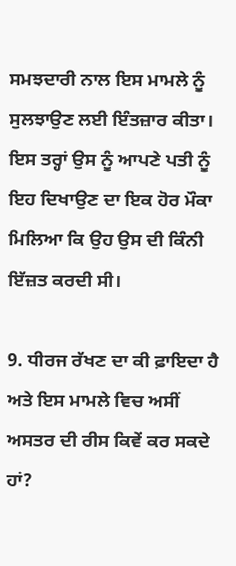ਸਮਝਦਾਰੀ ਨਾਲ ਇਸ ਮਾਮਲੇ ਨੂੰ ਸੁਲਝਾਉਣ ਲਈ ਇੰਤਜ਼ਾਰ ਕੀਤਾ। ਇਸ ਤਰ੍ਹਾਂ ਉਸ ਨੂੰ ਆਪਣੇ ਪਤੀ ਨੂੰ ਇਹ ਦਿਖਾਉਣ ਦਾ ਇਕ ਹੋਰ ਮੌਕਾ ਮਿਲਿਆ ਕਿ ਉਹ ਉਸ ਦੀ ਕਿੰਨੀ ਇੱਜ਼ਤ ਕਰਦੀ ਸੀ।

9. ਧੀਰਜ ਰੱਖਣ ਦਾ ਕੀ ਫ਼ਾਇਦਾ ਹੈ ਅਤੇ ਇਸ ਮਾਮਲੇ ਵਿਚ ਅਸੀਂ ਅਸਤਰ ਦੀ ਰੀਸ ਕਿਵੇਂ ਕਰ ਸਕਦੇ ਹਾਂ?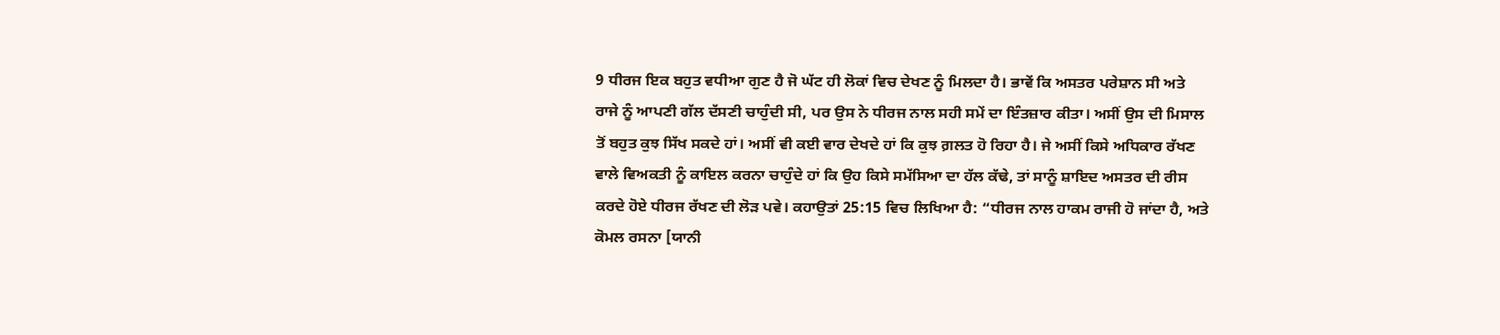9 ਧੀਰਜ ਇਕ ਬਹੁਤ ਵਧੀਆ ਗੁਣ ਹੈ ਜੋ ਘੱਟ ਹੀ ਲੋਕਾਂ ਵਿਚ ਦੇਖਣ ਨੂੰ ਮਿਲਦਾ ਹੈ। ਭਾਵੇਂ ਕਿ ਅਸਤਰ ਪਰੇਸ਼ਾਨ ਸੀ ਅਤੇ ਰਾਜੇ ਨੂੰ ਆਪਣੀ ਗੱਲ ਦੱਸਣੀ ਚਾਹੁੰਦੀ ਸੀ, ਪਰ ਉਸ ਨੇ ਧੀਰਜ ਨਾਲ ਸਹੀ ਸਮੇਂ ਦਾ ਇੰਤਜ਼ਾਰ ਕੀਤਾ। ਅਸੀਂ ਉਸ ਦੀ ਮਿਸਾਲ ਤੋਂ ਬਹੁਤ ਕੁਝ ਸਿੱਖ ਸਕਦੇ ਹਾਂ। ਅਸੀਂ ਵੀ ਕਈ ਵਾਰ ਦੇਖਦੇ ਹਾਂ ਕਿ ਕੁਝ ਗ਼ਲਤ ਹੋ ਰਿਹਾ ਹੈ। ਜੇ ਅਸੀਂ ਕਿਸੇ ਅਧਿਕਾਰ ਰੱਖਣ ਵਾਲੇ ਵਿਅਕਤੀ ਨੂੰ ਕਾਇਲ ਕਰਨਾ ਚਾਹੁੰਦੇ ਹਾਂ ਕਿ ਉਹ ਕਿਸੇ ਸਮੱਸਿਆ ਦਾ ਹੱਲ ਕੱਢੇ, ਤਾਂ ਸਾਨੂੰ ਸ਼ਾਇਦ ਅਸਤਰ ਦੀ ਰੀਸ ਕਰਦੇ ਹੋਏ ਧੀਰਜ ਰੱਖਣ ਦੀ ਲੋੜ ਪਵੇ। ਕਹਾਉਤਾਂ 25:15 ਵਿਚ ਲਿਖਿਆ ਹੈ: “ਧੀਰਜ ਨਾਲ ਹਾਕਮ ਰਾਜੀ ਹੋ ਜਾਂਦਾ ਹੈ, ਅਤੇ ਕੋਮਲ ਰਸਨਾ [ਯਾਨੀ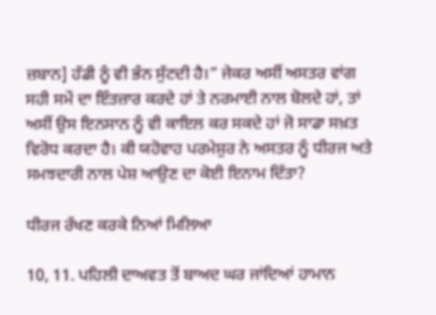ਜ਼ਬਾਨ] ਹੱਡੀ ਨੂੰ ਵੀ ਭੰਨ ਸੁੱਟਦੀ ਹੈ।” ਜੇਕਰ ਅਸੀਂ ਅਸਤਰ ਵਾਂਗ ਸਹੀ ਸਮੇਂ ਦਾ ਇੰਤਜ਼ਾਰ ਕਰਦੇ ਹਾਂ ਤੇ ਨਰਮਾਈ ਨਾਲ ਬੋਲਦੇ ਹਾਂ, ਤਾਂ ਅਸੀਂ ਉਸ ਇਨਸਾਨ ਨੂੰ ਵੀ ਕਾਇਲ ਕਰ ਸਕਦੇ ਹਾਂ ਜੋ ਸਾਡਾ ਸਖ਼ਤ ਵਿਰੋਧ ਕਰਦਾ ਹੈ। ਕੀ ਯਹੋਵਾਹ ਪਰਮੇਸ਼ੁਰ ਨੇ ਅਸਤਰ ਨੂੰ ਧੀਰਜ ਅਤੇ ਸਮਝਦਾਰੀ ਨਾਲ ਪੇਸ਼ ਆਉਣ ਦਾ ਕੋਈ ਇਨਾਮ ਦਿੱਤਾ?

ਧੀਰਜ ਰੱਖਣ ਕਰਕੇ ਨਿਆਂ ਮਿਲਿਆ

10, 11. ਪਹਿਲੀ ਦਾਅਵਤ ਤੋਂ ਬਾਅਦ ਘਰ ਜਾਂਦਿਆਂ ਹਾਮਾਨ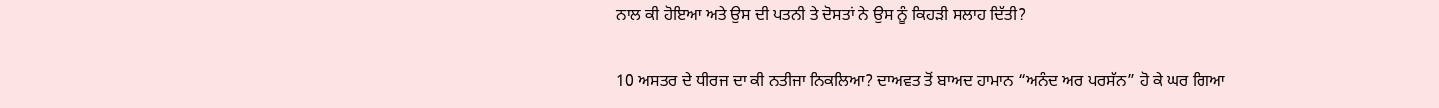ਨਾਲ ਕੀ ਹੋਇਆ ਅਤੇ ਉਸ ਦੀ ਪਤਨੀ ਤੇ ਦੋਸਤਾਂ ਨੇ ਉਸ ਨੂੰ ਕਿਹੜੀ ਸਲਾਹ ਦਿੱਤੀ?

10 ਅਸਤਰ ਦੇ ਧੀਰਜ ਦਾ ਕੀ ਨਤੀਜਾ ਨਿਕਲਿਆ? ਦਾਅਵਤ ਤੋਂ ਬਾਅਦ ਹਾਮਾਨ “ਅਨੰਦ ਅਰ ਪਰਸੱਨ” ਹੋ ਕੇ ਘਰ ਗਿਆ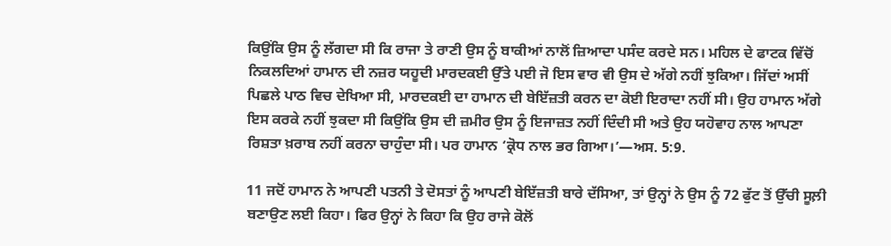ਕਿਉਂਕਿ ਉਸ ਨੂੰ ਲੱਗਦਾ ਸੀ ਕਿ ਰਾਜਾ ਤੇ ਰਾਣੀ ਉਸ ਨੂੰ ਬਾਕੀਆਂ ਨਾਲੋਂ ਜ਼ਿਆਦਾ ਪਸੰਦ ਕਰਦੇ ਸਨ। ਮਹਿਲ ਦੇ ਫਾਟਕ ਵਿੱਚੋਂ ਨਿਕਲਦਿਆਂ ਹਾਮਾਨ ਦੀ ਨਜ਼ਰ ਯਹੂਦੀ ਮਾਰਦਕਈ ਉੱਤੇ ਪਈ ਜੋ ਇਸ ਵਾਰ ਵੀ ਉਸ ਦੇ ਅੱਗੇ ਨਹੀਂ ਝੁਕਿਆ। ਜਿੱਦਾਂ ਅਸੀਂ ਪਿਛਲੇ ਪਾਠ ਵਿਚ ਦੇਖਿਆ ਸੀ, ਮਾਰਦਕਈ ਦਾ ਹਾਮਾਨ ਦੀ ਬੇਇੱਜ਼ਤੀ ਕਰਨ ਦਾ ਕੋਈ ਇਰਾਦਾ ਨਹੀਂ ਸੀ। ਉਹ ਹਾਮਾਨ ਅੱਗੇ ਇਸ ਕਰਕੇ ਨਹੀਂ ਝੁਕਦਾ ਸੀ ਕਿਉਂਕਿ ਉਸ ਦੀ ਜ਼ਮੀਰ ਉਸ ਨੂੰ ਇਜਾਜ਼ਤ ਨਹੀਂ ਦਿੰਦੀ ਸੀ ਅਤੇ ਉਹ ਯਹੋਵਾਹ ਨਾਲ ਆਪਣਾ ਰਿਸ਼ਤਾ ਖ਼ਰਾਬ ਨਹੀਂ ਕਰਨਾ ਚਾਹੁੰਦਾ ਸੀ। ਪਰ ਹਾਮਾਨ ‘ਕ੍ਰੋਧ ਨਾਲ ਭਰ ਗਿਆ।’—ਅਸ. 5:9.

11 ਜਦੋਂ ਹਾਮਾਨ ਨੇ ਆਪਣੀ ਪਤਨੀ ਤੇ ਦੋਸਤਾਂ ਨੂੰ ਆਪਣੀ ਬੇਇੱਜ਼ਤੀ ਬਾਰੇ ਦੱਸਿਆ, ਤਾਂ ਉਨ੍ਹਾਂ ਨੇ ਉਸ ਨੂੰ 72 ਫੁੱਟ ਤੋਂ ਉੱਚੀ ਸੂਲ਼ੀ ਬਣਾਉਣ ਲਈ ਕਿਹਾ। ਫਿਰ ਉਨ੍ਹਾਂ ਨੇ ਕਿਹਾ ਕਿ ਉਹ ਰਾਜੇ ਕੋਲੋਂ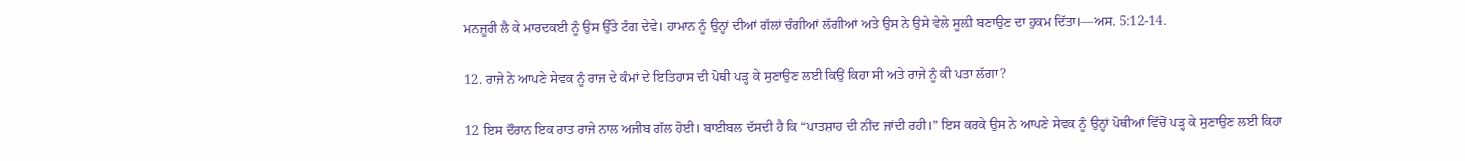ਮਨਜ਼ੂਰੀ ਲੈ ਕੇ ਮਾਰਦਕਈ ਨੂੰ ਉਸ ਉੱਤੇ ਟੰਗ ਦੇਵੇ। ਹਾਮਾਨ ਨੂੰ ਉਨ੍ਹਾਂ ਦੀਆਂ ਗੱਲਾਂ ਚੰਗੀਆਂ ਲੱਗੀਆਂ ਅਤੇ ਉਸ ਨੇ ਉਸੇ ਵੇਲੇ ਸੂਲ਼ੀ ਬਣਾਉਣ ਦਾ ਹੁਕਮ ਦਿੱਤਾ।—ਅਸ. 5:12-14.

12. ਰਾਜੇ ਨੇ ਆਪਣੇ ਸੇਵਕ ਨੂੰ ਰਾਜ ਦੇ ਕੰਮਾਂ ਦੇ ਇਤਿਹਾਸ ਦੀ ਪੋਥੀ ਪੜ੍ਹ ਕੇ ਸੁਣਾਉਣ ਲਈ ਕਿਉਂ ਕਿਹਾ ਸੀ ਅਤੇ ਰਾਜੇ ਨੂੰ ਕੀ ਪਤਾ ਲੱਗਾ?

12 ਇਸ ਦੌਰਾਨ ਇਕ ਰਾਤ ਰਾਜੇ ਨਾਲ ਅਜੀਬ ਗੱਲ ਹੋਈ। ਬਾਈਬਲ ਦੱਸਦੀ ਹੈ ਕਿ “ਪਾਤਸ਼ਾਹ ਦੀ ਨੀਂਦ ਜਾਂਦੀ ਰਹੀ।” ਇਸ ਕਰਕੇ ਉਸ ਨੇ ਆਪਣੇ ਸੇਵਕ ਨੂੰ ਉਨ੍ਹਾਂ ਪੋਥੀਆਂ ਵਿੱਚੋਂ ਪੜ੍ਹ ਕੇ ਸੁਣਾਉਣ ਲਈ ਕਿਹਾ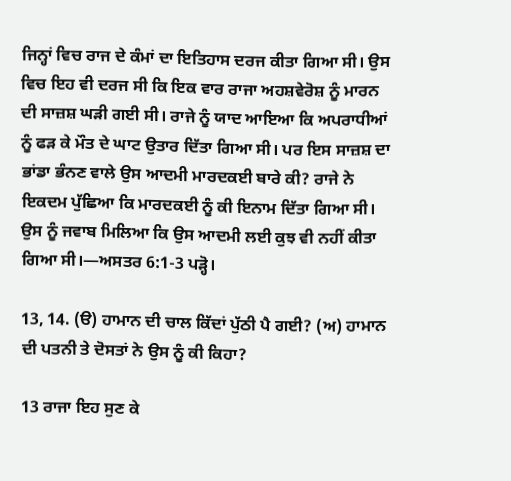ਜਿਨ੍ਹਾਂ ਵਿਚ ਰਾਜ ਦੇ ਕੰਮਾਂ ਦਾ ਇਤਿਹਾਸ ਦਰਜ ਕੀਤਾ ਗਿਆ ਸੀ। ਉਸ ਵਿਚ ਇਹ ਵੀ ਦਰਜ ਸੀ ਕਿ ਇਕ ਵਾਰ ਰਾਜਾ ਅਹਸ਼ਵੇਰੋਸ਼ ਨੂੰ ਮਾਰਨ ਦੀ ਸਾਜ਼ਸ਼ ਘੜੀ ਗਈ ਸੀ। ਰਾਜੇ ਨੂੰ ਯਾਦ ਆਇਆ ਕਿ ਅਪਰਾਧੀਆਂ ਨੂੰ ਫੜ ਕੇ ਮੌਤ ਦੇ ਘਾਟ ਉਤਾਰ ਦਿੱਤਾ ਗਿਆ ਸੀ। ਪਰ ਇਸ ਸਾਜ਼ਸ਼ ਦਾ ਭਾਂਡਾ ਭੰਨਣ ਵਾਲੇ ਉਸ ਆਦਮੀ ਮਾਰਦਕਈ ਬਾਰੇ ਕੀ? ਰਾਜੇ ਨੇ ਇਕਦਮ ਪੁੱਛਿਆ ਕਿ ਮਾਰਦਕਈ ਨੂੰ ਕੀ ਇਨਾਮ ਦਿੱਤਾ ਗਿਆ ਸੀ। ਉਸ ਨੂੰ ਜਵਾਬ ਮਿਲਿਆ ਕਿ ਉਸ ਆਦਮੀ ਲਈ ਕੁਝ ਵੀ ਨਹੀਂ ਕੀਤਾ ਗਿਆ ਸੀ।—ਅਸਤਰ 6:1-3 ਪੜ੍ਹੋ।

13, 14. (ੳ) ਹਾਮਾਨ ਦੀ ਚਾਲ ਕਿੱਦਾਂ ਪੁੱਠੀ ਪੈ ਗਈ? (ਅ) ਹਾਮਾਨ ਦੀ ਪਤਨੀ ਤੇ ਦੋਸਤਾਂ ਨੇ ਉਸ ਨੂੰ ਕੀ ਕਿਹਾ?

13 ਰਾਜਾ ਇਹ ਸੁਣ ਕੇ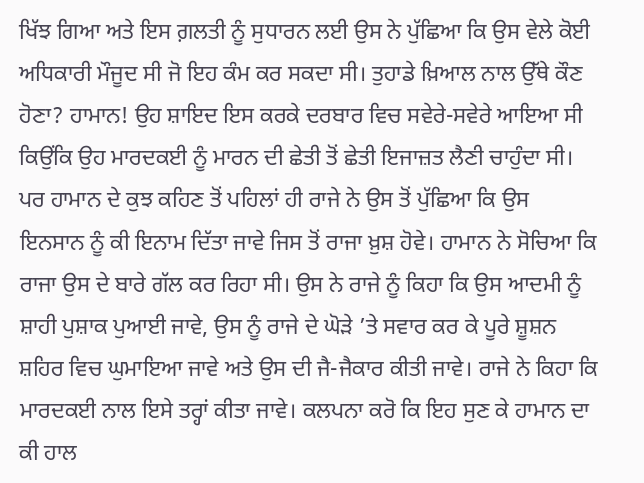ਖਿੱਝ ਗਿਆ ਅਤੇ ਇਸ ਗ਼ਲਤੀ ਨੂੰ ਸੁਧਾਰਨ ਲਈ ਉਸ ਨੇ ਪੁੱਛਿਆ ਕਿ ਉਸ ਵੇਲੇ ਕੋਈ ਅਧਿਕਾਰੀ ਮੌਜੂਦ ਸੀ ਜੋ ਇਹ ਕੰਮ ਕਰ ਸਕਦਾ ਸੀ। ਤੁਹਾਡੇ ਖ਼ਿਆਲ ਨਾਲ ਉੱਥੇ ਕੌਣ ਹੋਣਾ? ਹਾਮਾਨ! ਉਹ ਸ਼ਾਇਦ ਇਸ ਕਰਕੇ ਦਰਬਾਰ ਵਿਚ ਸਵੇਰੇ-ਸਵੇਰੇ ਆਇਆ ਸੀ ਕਿਉਂਕਿ ਉਹ ਮਾਰਦਕਈ ਨੂੰ ਮਾਰਨ ਦੀ ਛੇਤੀ ਤੋਂ ਛੇਤੀ ਇਜਾਜ਼ਤ ਲੈਣੀ ਚਾਹੁੰਦਾ ਸੀ। ਪਰ ਹਾਮਾਨ ਦੇ ਕੁਝ ਕਹਿਣ ਤੋਂ ਪਹਿਲਾਂ ਹੀ ਰਾਜੇ ਨੇ ਉਸ ਤੋਂ ਪੁੱਛਿਆ ਕਿ ਉਸ ਇਨਸਾਨ ਨੂੰ ਕੀ ਇਨਾਮ ਦਿੱਤਾ ਜਾਵੇ ਜਿਸ ਤੋਂ ਰਾਜਾ ਖ਼ੁਸ਼ ਹੋਵੇ। ਹਾਮਾਨ ਨੇ ਸੋਚਿਆ ਕਿ ਰਾਜਾ ਉਸ ਦੇ ਬਾਰੇ ਗੱਲ ਕਰ ਰਿਹਾ ਸੀ। ਉਸ ਨੇ ਰਾਜੇ ਨੂੰ ਕਿਹਾ ਕਿ ਉਸ ਆਦਮੀ ਨੂੰ ਸ਼ਾਹੀ ਪੁਸ਼ਾਕ ਪੁਆਈ ਜਾਵੇ, ਉਸ ਨੂੰ ਰਾਜੇ ਦੇ ਘੋੜੇ ’ਤੇ ਸਵਾਰ ਕਰ ਕੇ ਪੂਰੇ ਸ਼ੂਸ਼ਨ ਸ਼ਹਿਰ ਵਿਚ ਘੁਮਾਇਆ ਜਾਵੇ ਅਤੇ ਉਸ ਦੀ ਜੈ-ਜੈਕਾਰ ਕੀਤੀ ਜਾਵੇ। ਰਾਜੇ ਨੇ ਕਿਹਾ ਕਿ ਮਾਰਦਕਈ ਨਾਲ ਇਸੇ ਤਰ੍ਹਾਂ ਕੀਤਾ ਜਾਵੇ। ਕਲਪਨਾ ਕਰੋ ਕਿ ਇਹ ਸੁਣ ਕੇ ਹਾਮਾਨ ਦਾ ਕੀ ਹਾਲ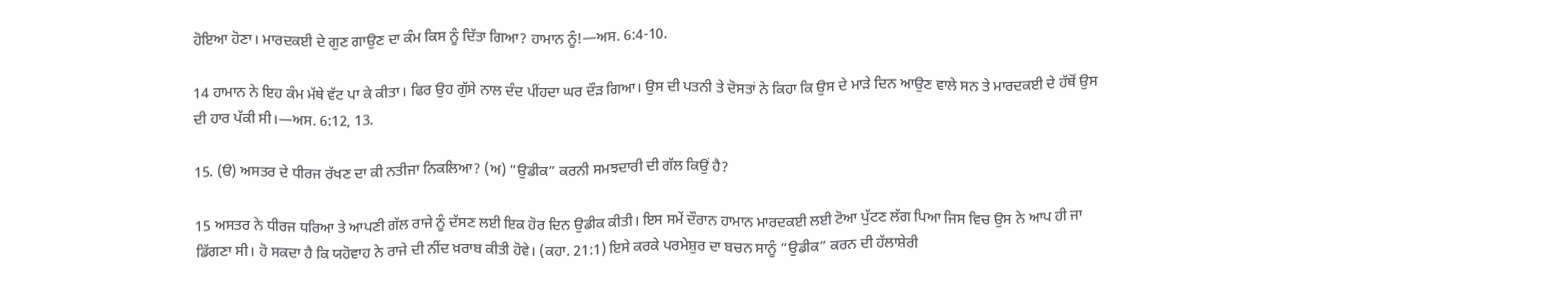ਹੋਇਆ ਹੋਣਾ। ਮਾਰਦਕਈ ਦੇ ਗੁਣ ਗਾਉਣ ਦਾ ਕੰਮ ਕਿਸ ਨੂੰ ਦਿੱਤਾ ਗਿਆ? ਹਾਮਾਨ ਨੂੰ!—ਅਸ. 6:4-10.

14 ਹਾਮਾਨ ਨੇ ਇਹ ਕੰਮ ਮੱਥੇ ਵੱਟ ਪਾ ਕੇ ਕੀਤਾ। ਫਿਰ ਉਹ ਗੁੱਸੇ ਨਾਲ ਦੰਦ ਪੀਂਹਦਾ ਘਰ ਦੌੜ ਗਿਆ। ਉਸ ਦੀ ਪਤਨੀ ਤੇ ਦੋਸਤਾਂ ਨੇ ਕਿਹਾ ਕਿ ਉਸ ਦੇ ਮਾੜੇ ਦਿਨ ਆਉਣ ਵਾਲੇ ਸਨ ਤੇ ਮਾਰਦਕਈ ਦੇ ਹੱਥੋਂ ਉਸ ਦੀ ਹਾਰ ਪੱਕੀ ਸੀ।—ਅਸ. 6:12, 13.

15. (ੳ) ਅਸਤਰ ਦੇ ਧੀਰਜ ਰੱਖਣ ਦਾ ਕੀ ਨਤੀਜਾ ਨਿਕਲਿਆ? (ਅ) “ਉਡੀਕ” ਕਰਨੀ ਸਮਝਦਾਰੀ ਦੀ ਗੱਲ ਕਿਉਂ ਹੈ?

15 ਅਸਤਰ ਨੇ ਧੀਰਜ ਧਰਿਆ ਤੇ ਆਪਣੀ ਗੱਲ ਰਾਜੇ ਨੂੰ ਦੱਸਣ ਲਈ ਇਕ ਹੋਰ ਦਿਨ ਉਡੀਕ ਕੀਤੀ। ਇਸ ਸਮੇਂ ਦੌਰਾਨ ਹਾਮਾਨ ਮਾਰਦਕਈ ਲਈ ਟੋਆ ਪੁੱਟਣ ਲੱਗ ਪਿਆ ਜਿਸ ਵਿਚ ਉਸ ਨੇ ਆਪ ਹੀ ਜਾ ਡਿੱਗਣਾ ਸੀ। ਹੋ ਸਕਦਾ ਹੈ ਕਿ ਯਹੋਵਾਹ ਨੇ ਰਾਜੇ ਦੀ ਨੀਂਦ ਖ਼ਰਾਬ ਕੀਤੀ ਹੋਵੇ। (ਕਹਾ. 21:1) ਇਸੇ ਕਰਕੇ ਪਰਮੇਸ਼ੁਰ ਦਾ ਬਚਨ ਸਾਨੂੰ “ਉਡੀਕ” ਕਰਨ ਦੀ ਹੱਲਾਸ਼ੇਰੀ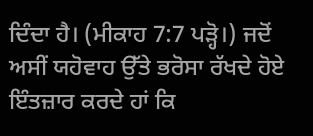ਦਿੰਦਾ ਹੈ। (ਮੀਕਾਹ 7:7 ਪੜ੍ਹੋ।) ਜਦੋਂ ਅਸੀਂ ਯਹੋਵਾਹ ਉੱਤੇ ਭਰੋਸਾ ਰੱਖਦੇ ਹੋਏ ਇੰਤਜ਼ਾਰ ਕਰਦੇ ਹਾਂ ਕਿ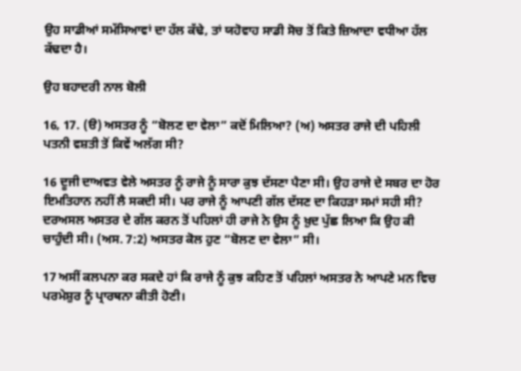ਉਹ ਸਾਡੀਆਂ ਸਮੱਸਿਆਵਾਂ ਦਾ ਹੱਲ ਕੱਢੇ, ਤਾਂ ਯਹੋਵਾਹ ਸਾਡੀ ਸੋਚ ਤੋਂ ਕਿਤੇ ਜ਼ਿਆਦਾ ਵਧੀਆ ਹੱਲ ਕੱਢਦਾ ਹੈ।

ਉਹ ਬਹਾਦਰੀ ਨਾਲ ਬੋਲੀ

16, 17. (ੳ) ਅਸਤਰ ਨੂੰ “ਬੋਲਣ ਦਾ ਵੇਲਾ” ਕਦੋਂ ਮਿਲਿਆ? (ਅ) ਅਸਤਰ ਰਾਜੇ ਦੀ ਪਹਿਲੀ ਪਤਨੀ ਵਸ਼ਤੀ ਤੋਂ ਕਿਵੇਂ ਅਲੱਗ ਸੀ?

16 ਦੂਜੀ ਦਾਅਵਤ ਵੇਲੇ ਅਸਤਰ ਨੂੰ ਰਾਜੇ ਨੂੰ ਸਾਰਾ ਕੁਝ ਦੱਸਣਾ ਪੈਣਾ ਸੀ। ਉਹ ਰਾਜੇ ਦੇ ਸਬਰ ਦਾ ਹੋਰ ਇਮਤਿਹਾਨ ਨਹੀਂ ਲੈ ਸਕਦੀ ਸੀ। ਪਰ ਰਾਜੇ ਨੂੰ ਆਪਣੀ ਗੱਲ ਦੱਸਣ ਦਾ ਕਿਹੜਾ ਸਮਾਂ ਸਹੀ ਸੀ? ਦਰਅਸਲ ਅਸਤਰ ਦੇ ਗੱਲ ਕਰਨ ਤੋਂ ਪਹਿਲਾਂ ਹੀ ਰਾਜੇ ਨੇ ਉਸ ਨੂੰ ਖ਼ੁਦ ਪੁੱਛ ਲਿਆ ਕਿ ਉਹ ਕੀ ਚਾਹੁੰਦੀ ਸੀ। (ਅਸ. 7:2) ਅਸਤਰ ਕੋਲ ਹੁਣ “ਬੋਲਣ ਦਾ ਵੇਲਾ” ਸੀ।

17 ਅਸੀਂ ਕਲਪਨਾ ਕਰ ਸਕਦੇ ਹਾਂ ਕਿ ਰਾਜੇ ਨੂੰ ਕੁਝ ਕਹਿਣ ਤੋਂ ਪਹਿਲਾਂ ਅਸਤਰ ਨੇ ਆਪਣੇ ਮਨ ਵਿਚ ਪਰਮੇਸ਼ੁਰ ਨੂੰ ਪ੍ਰਾਰਥਨਾ ਕੀਤੀ ਹੋਣੀ।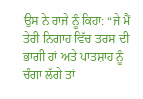ਉਸ ਨੇ ਰਾਜੇ ਨੂੰ ਕਿਹਾ: “ਜੇ ਮੈਂ ਤੇਰੀ ਨਿਗਾਹ ਵਿੱਚ ਤਰਸ ਦੀ ਭਾਗੀ ਹਾਂ ਅਤੇ ਪਾਤਸ਼ਾਹ ਨੂੰ ਚੰਗਾ ਲੱਗੇ ਤਾਂ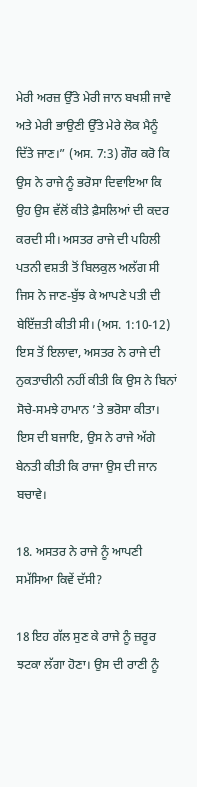ਮੇਰੀ ਅਰਜ਼ ਉੱਤੇ ਮੇਰੀ ਜਾਨ ਬਖਸ਼ੀ ਜਾਵੇ ਅਤੇ ਮੇਰੀ ਭਾਉਣੀ ਉੱਤੇ ਮੇਰੇ ਲੋਕ ਮੈਨੂੰ ਦਿੱਤੇ ਜਾਣ।” (ਅਸ. 7:3) ਗੌਰ ਕਰੋ ਕਿ ਉਸ ਨੇ ਰਾਜੇ ਨੂੰ ਭਰੋਸਾ ਦਿਵਾਇਆ ਕਿ ਉਹ ਉਸ ਵੱਲੋਂ ਕੀਤੇ ਫ਼ੈਸਲਿਆਂ ਦੀ ਕਦਰ ਕਰਦੀ ਸੀ। ਅਸਤਰ ਰਾਜੇ ਦੀ ਪਹਿਲੀ ਪਤਨੀ ਵਸ਼ਤੀ ਤੋਂ ਬਿਲਕੁਲ ਅਲੱਗ ਸੀ ਜਿਸ ਨੇ ਜਾਣ-ਬੁੱਝ ਕੇ ਆਪਣੇ ਪਤੀ ਦੀ ਬੇਇੱਜ਼ਤੀ ਕੀਤੀ ਸੀ। (ਅਸ. 1:10-12) ਇਸ ਤੋਂ ਇਲਾਵਾ, ਅਸਤਰ ਨੇ ਰਾਜੇ ਦੀ ਨੁਕਤਾਚੀਨੀ ਨਹੀਂ ਕੀਤੀ ਕਿ ਉਸ ਨੇ ਬਿਨਾਂ ਸੋਚੇ-ਸਮਝੇ ਹਾਮਾਨ ’ਤੇ ਭਰੋਸਾ ਕੀਤਾ। ਇਸ ਦੀ ਬਜਾਇ, ਉਸ ਨੇ ਰਾਜੇ ਅੱਗੇ ਬੇਨਤੀ ਕੀਤੀ ਕਿ ਰਾਜਾ ਉਸ ਦੀ ਜਾਨ ਬਚਾਵੇ।

18. ਅਸਤਰ ਨੇ ਰਾਜੇ ਨੂੰ ਆਪਣੀ ਸਮੱਸਿਆ ਕਿਵੇਂ ਦੱਸੀ?

18 ਇਹ ਗੱਲ ਸੁਣ ਕੇ ਰਾਜੇ ਨੂੰ ਜ਼ਰੂਰ ਝਟਕਾ ਲੱਗਾ ਹੋਣਾ। ਉਸ ਦੀ ਰਾਣੀ ਨੂੰ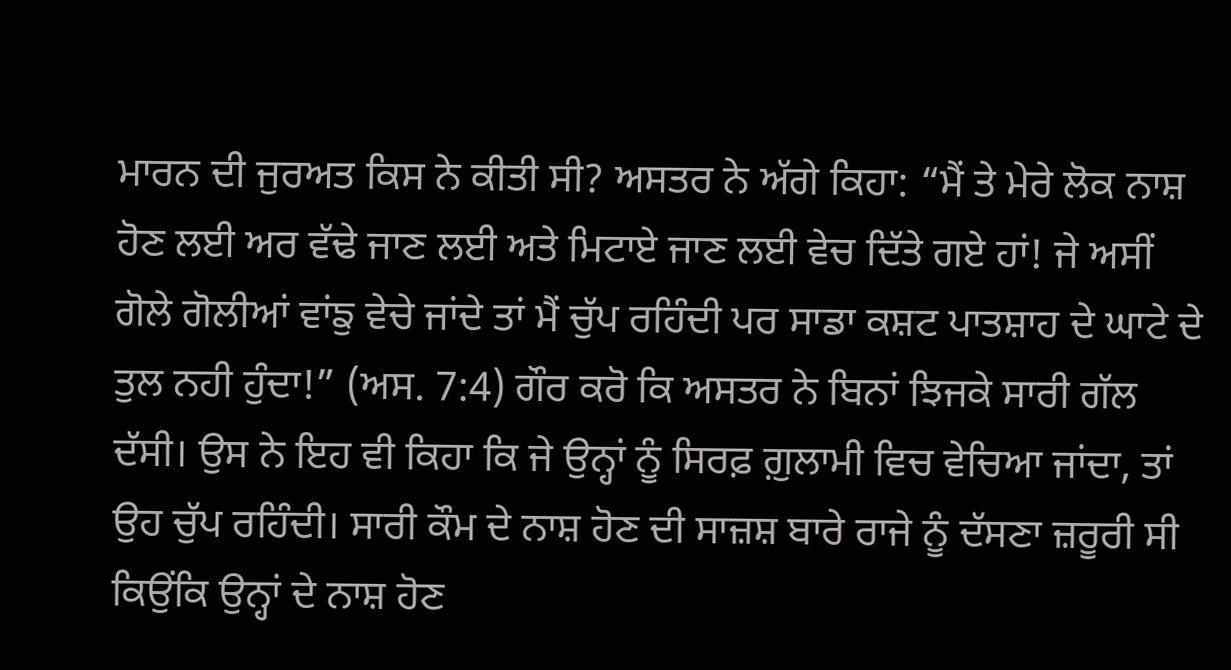ਮਾਰਨ ਦੀ ਜੁਰਅਤ ਕਿਸ ਨੇ ਕੀਤੀ ਸੀ? ਅਸਤਰ ਨੇ ਅੱਗੇ ਕਿਹਾ: “ਮੈਂ ਤੇ ਮੇਰੇ ਲੋਕ ਨਾਸ਼ ਹੋਣ ਲਈ ਅਰ ਵੱਢੇ ਜਾਣ ਲਈ ਅਤੇ ਮਿਟਾਏ ਜਾਣ ਲਈ ਵੇਚ ਦਿੱਤੇ ਗਏ ਹਾਂ! ਜੇ ਅਸੀਂ ਗੋਲੇ ਗੋਲੀਆਂ ਵਾਂਙੁ ਵੇਚੇ ਜਾਂਦੇ ਤਾਂ ਮੈਂ ਚੁੱਪ ਰਹਿੰਦੀ ਪਰ ਸਾਡਾ ਕਸ਼ਟ ਪਾਤਸ਼ਾਹ ਦੇ ਘਾਟੇ ਦੇ ਤੁਲ ਨਹੀ ਹੁੰਦਾ!” (ਅਸ. 7:4) ਗੌਰ ਕਰੋ ਕਿ ਅਸਤਰ ਨੇ ਬਿਨਾਂ ਝਿਜਕੇ ਸਾਰੀ ਗੱਲ ਦੱਸੀ। ਉਸ ਨੇ ਇਹ ਵੀ ਕਿਹਾ ਕਿ ਜੇ ਉਨ੍ਹਾਂ ਨੂੰ ਸਿਰਫ਼ ਗ਼ੁਲਾਮੀ ਵਿਚ ਵੇਚਿਆ ਜਾਂਦਾ, ਤਾਂ ਉਹ ਚੁੱਪ ਰਹਿੰਦੀ। ਸਾਰੀ ਕੌਮ ਦੇ ਨਾਸ਼ ਹੋਣ ਦੀ ਸਾਜ਼ਸ਼ ਬਾਰੇ ਰਾਜੇ ਨੂੰ ਦੱਸਣਾ ਜ਼ਰੂਰੀ ਸੀ ਕਿਉਂਕਿ ਉਨ੍ਹਾਂ ਦੇ ਨਾਸ਼ ਹੋਣ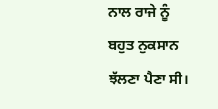ਨਾਲ ਰਾਜੇ ਨੂੰ ਬਹੁਤ ਨੁਕਸਾਨ ਝੱਲਣਾ ਪੈਣਾ ਸੀ।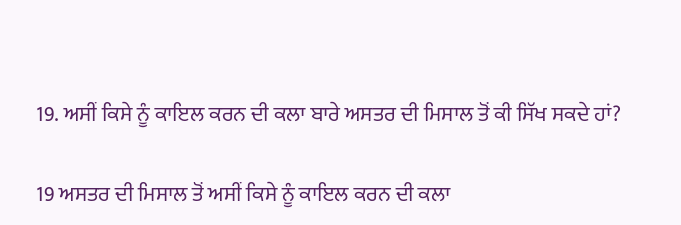19. ਅਸੀਂ ਕਿਸੇ ਨੂੰ ਕਾਇਲ ਕਰਨ ਦੀ ਕਲਾ ਬਾਰੇ ਅਸਤਰ ਦੀ ਮਿਸਾਲ ਤੋਂ ਕੀ ਸਿੱਖ ਸਕਦੇ ਹਾਂ?

19 ਅਸਤਰ ਦੀ ਮਿਸਾਲ ਤੋਂ ਅਸੀਂ ਕਿਸੇ ਨੂੰ ਕਾਇਲ ਕਰਨ ਦੀ ਕਲਾ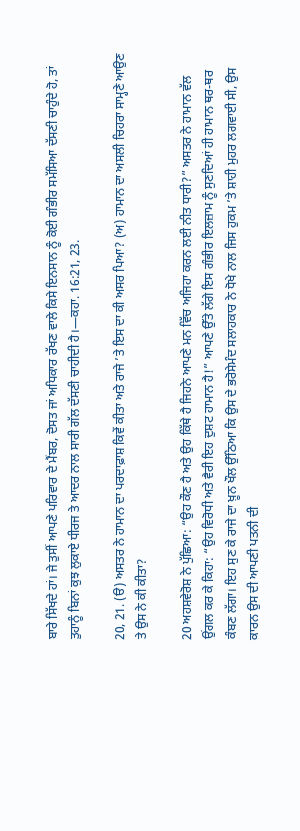ਬਾਰੇ ਸਿੱਖਦੇ ਹਾਂ। ਜੇ ਤੁਸੀਂ ਆਪਣੇ ਪਰਿਵਾਰ ਦੇ ਮੈਂਬਰ, ਦੋਸਤ ਜਾਂ ਅਧਿਕਾਰ ਰੱਖਣ ਵਾਲੇ ਕਿਸੇ ਇਨਸਾਨ ਨੂੰ ਕੋਈ ਗੰਭੀਰ ਸਮੱਸਿਆ ਦੱਸਣੀ ਚਾਹੁੰਦੇ ਹੋ, ਤਾਂ ਤੁਹਾਨੂੰ ਬਿਨਾਂ ਕੁਝ ਲੁਕਾਏ ਧੀਰਜ ਤੇ ਆਦਰ ਨਾਲ ਸਾਰੀ ਗੱਲ ਦੱਸਣੀ ਚਾਹੀਦੀ ਹੈ।—ਕਹਾ. 16:21, 23.

20, 21. (ੳ) ਅਸਤਰ ਨੇ ਹਾਮਾਨ ਦਾ ਪਰਦਾਫ਼ਾਸ਼ ਕਿਵੇਂ ਕੀਤਾ ਅਤੇ ਰਾਜੇ ’ਤੇ ਇਸ ਦਾ ਕੀ ਅਸਰ ਪਿਆ? (ਅ) ਹਾਮਾਨ ਦਾ ਅਸਲੀ ਚਿਹਰਾ ਸਾਮ੍ਹਣੇ ਆਉਣ ਤੇ ਉਸ ਨੇ ਕੀ ਕੀਤਾ?

20 ਅਹਸ਼ਵੇਰੋਸ਼ ਨੇ ਪੁੱਛਿਆ: “ਉਹ ਕੌਣ ਹੈ ਅਤੇ ਉਹ ਕਿੱਥੇ ਹੈ ਜਿਹਨੇ ਆਪਣੇ ਮਨ ਵਿੱਚ ਅਜਿਹਾ ਕਰਨ ਲਈ ਨੀਤ ਧਾਰੀ?” ਅਸਤਰ ਨੇ ਹਾਮਾਨ ਵੱਲ ਉਂਗਲ ਕਰ ਕੇ ਕਿਹਾ: “ਉਹ ਵਿਰੋਧੀ ਅਤੇ ਵੈਰੀ ਇਹ ਦੁਸ਼ਟ ਹਾਮਾਨ ਹੈ!” ਆਪਣੇ ਉੱਤੇ ਲੱਗੇ ਇਸ ਗੰਭੀਰ ਇਲਜ਼ਾਮ ਨੂੰ ਸੁਣਦਿਆਂ ਹੀ ਹਾਮਾਨ ਥਰ-ਥਰ ਕੰਬਣ ਲੱਗਾ। ਇਹ ਸੁਣ ਕੇ ਰਾਜੇ ਦਾ ਖ਼ੂਨ ਖੌਲ ਉੱਠਿਆ ਕਿ ਉਸ ਦੇ ਭਰੋਸੇਮੰਦ ਸਲਾਹਕਾਰ ਨੇ ਧੋਖੇ ਨਾਲ ਜਿਸ ਹੁਕਮ ’ਤੇ ਸ਼ਾਹੀ ਮੁਹਰ ਲਗਵਾਈ ਸੀ, ਉਸ ਕਾਰਨ ਉਸ ਦੀ ਆਪਣੀ ਪਤਨੀ ਦੀ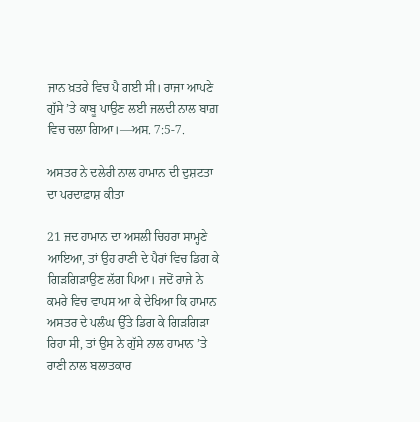ਜਾਨ ਖ਼ਤਰੇ ਵਿਚ ਪੈ ਗਈ ਸੀ। ਰਾਜਾ ਆਪਣੇ ਗੁੱਸੇ ’ਤੇ ਕਾਬੂ ਪਾਉਣ ਲਈ ਜਲਦੀ ਨਾਲ ਬਾਗ਼ ਵਿਚ ਚਲਾ ਗਿਆ।—ਅਸ. 7:5-7.

ਅਸਤਰ ਨੇ ਦਲੇਰੀ ਨਾਲ ਹਾਮਾਨ ਦੀ ਦੁਸ਼ਟਤਾ ਦਾ ਪਰਦਾਫ਼ਾਸ਼ ਕੀਤਾ

21 ਜਦ ਹਾਮਾਨ ਦਾ ਅਸਲੀ ਚਿਹਰਾ ਸਾਮ੍ਹਣੇ ਆਇਆ, ਤਾਂ ਉਹ ਰਾਣੀ ਦੇ ਪੈਰਾਂ ਵਿਚ ਡਿਗ ਕੇ ਗਿੜਗਿੜਾਉਣ ਲੱਗ ਪਿਆ। ਜਦੋਂ ਰਾਜੇ ਨੇ ਕਮਰੇ ਵਿਚ ਵਾਪਸ ਆ ਕੇ ਦੇਖਿਆ ਕਿ ਹਾਮਾਨ ਅਸਤਰ ਦੇ ਪਲੰਘ ਉੱਤੇ ਡਿਗ ਕੇ ਗਿੜਗਿੜਾ ਰਿਹਾ ਸੀ, ਤਾਂ ਉਸ ਨੇ ਗੁੱਸੇ ਨਾਲ ਹਾਮਾਨ ’ਤੇ ਰਾਣੀ ਨਾਲ ਬਲਾਤਕਾਰ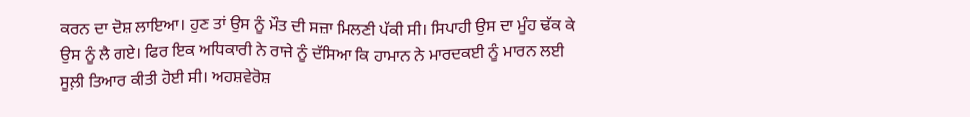ਕਰਨ ਦਾ ਦੋਸ਼ ਲਾਇਆ। ਹੁਣ ਤਾਂ ਉਸ ਨੂੰ ਮੌਤ ਦੀ ਸਜ਼ਾ ਮਿਲਣੀ ਪੱਕੀ ਸੀ। ਸਿਪਾਹੀ ਉਸ ਦਾ ਮੂੰਹ ਢੱਕ ਕੇ ਉਸ ਨੂੰ ਲੈ ਗਏ। ਫਿਰ ਇਕ ਅਧਿਕਾਰੀ ਨੇ ਰਾਜੇ ਨੂੰ ਦੱਸਿਆ ਕਿ ਹਾਮਾਨ ਨੇ ਮਾਰਦਕਈ ਨੂੰ ਮਾਰਨ ਲਈ ਸੂਲ਼ੀ ਤਿਆਰ ਕੀਤੀ ਹੋਈ ਸੀ। ਅਹਸ਼ਵੇਰੋਸ਼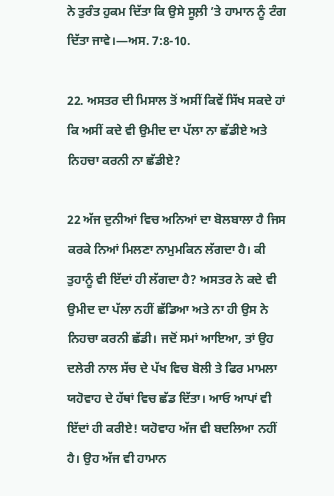ਨੇ ਤੁਰੰਤ ਹੁਕਮ ਦਿੱਤਾ ਕਿ ਉਸੇ ਸੂਲ਼ੀ ’ਤੇ ਹਾਮਾਨ ਨੂੰ ਟੰਗ ਦਿੱਤਾ ਜਾਵੇ।—ਅਸ. 7:8-10.

22. ਅਸਤਰ ਦੀ ਮਿਸਾਲ ਤੋਂ ਅਸੀਂ ਕਿਵੇਂ ਸਿੱਖ ਸਕਦੇ ਹਾਂ ਕਿ ਅਸੀਂ ਕਦੇ ਵੀ ਉਮੀਦ ਦਾ ਪੱਲਾ ਨਾ ਛੱਡੀਏ ਅਤੇ ਨਿਹਚਾ ਕਰਨੀ ਨਾ ਛੱਡੀਏ?

22 ਅੱਜ ਦੁਨੀਆਂ ਵਿਚ ਅਨਿਆਂ ਦਾ ਬੋਲਬਾਲਾ ਹੈ ਜਿਸ ਕਰਕੇ ਨਿਆਂ ਮਿਲਣਾ ਨਾਮੁਮਕਿਨ ਲੱਗਦਾ ਹੈ। ਕੀ ਤੁਹਾਨੂੰ ਵੀ ਇੱਦਾਂ ਹੀ ਲੱਗਦਾ ਹੈ? ਅਸਤਰ ਨੇ ਕਦੇ ਵੀ ਉਮੀਦ ਦਾ ਪੱਲਾ ਨਹੀਂ ਛੱਡਿਆ ਅਤੇ ਨਾ ਹੀ ਉਸ ਨੇ ਨਿਹਚਾ ਕਰਨੀ ਛੱਡੀ। ਜਦੋਂ ਸਮਾਂ ਆਇਆ, ਤਾਂ ਉਹ ਦਲੇਰੀ ਨਾਲ ਸੱਚ ਦੇ ਪੱਖ ਵਿਚ ਬੋਲੀ ਤੇ ਫਿਰ ਮਾਮਲਾ ਯਹੋਵਾਹ ਦੇ ਹੱਥਾਂ ਵਿਚ ਛੱਡ ਦਿੱਤਾ। ਆਓ ਆਪਾਂ ਵੀ ਇੱਦਾਂ ਹੀ ਕਰੀਏ! ਯਹੋਵਾਹ ਅੱਜ ਵੀ ਬਦਲਿਆ ਨਹੀਂ ਹੈ। ਉਹ ਅੱਜ ਵੀ ਹਾਮਾਨ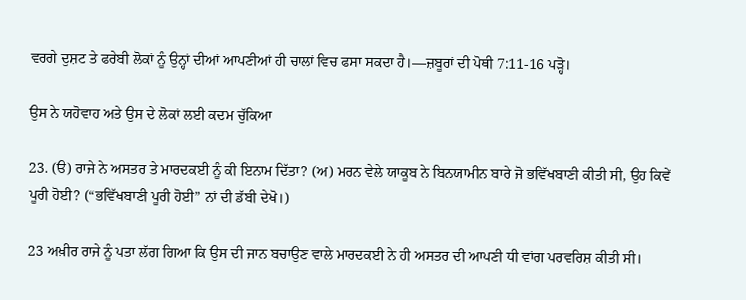ਵਰਗੇ ਦੁਸ਼ਟ ਤੇ ਫਰੇਬੀ ਲੋਕਾਂ ਨੂੰ ਉਨ੍ਹਾਂ ਦੀਆਂ ਆਪਣੀਆਂ ਹੀ ਚਾਲਾਂ ਵਿਚ ਫਸਾ ਸਕਦਾ ਹੈ।—ਜ਼ਬੂਰਾਂ ਦੀ ਪੋਥੀ 7:11-16 ਪੜ੍ਹੋ।

ਉਸ ਨੇ ਯਹੋਵਾਹ ਅਤੇ ਉਸ ਦੇ ਲੋਕਾਂ ਲਈ ਕਦਮ ਚੁੱਕਿਆ

23. (ੳ) ਰਾਜੇ ਨੇ ਅਸਤਰ ਤੇ ਮਾਰਦਕਈ ਨੂੰ ਕੀ ਇਨਾਮ ਦਿੱਤਾ? (ਅ) ਮਰਨ ਵੇਲੇ ਯਾਕੂਬ ਨੇ ਬਿਨਯਾਮੀਨ ਬਾਰੇ ਜੋ ਭਵਿੱਖਬਾਣੀ ਕੀਤੀ ਸੀ, ਉਹ ਕਿਵੇਂ ਪੂਰੀ ਹੋਈ? (“ਭਵਿੱਖਬਾਣੀ ਪੂਰੀ ਹੋਈ” ਨਾਂ ਦੀ ਡੱਬੀ ਦੇਖੋ।)

23 ਅਖ਼ੀਰ ਰਾਜੇ ਨੂੰ ਪਤਾ ਲੱਗ ਗਿਆ ਕਿ ਉਸ ਦੀ ਜਾਨ ਬਚਾਉਣ ਵਾਲੇ ਮਾਰਦਕਈ ਨੇ ਹੀ ਅਸਤਰ ਦੀ ਆਪਣੀ ਧੀ ਵਾਂਗ ਪਰਵਰਿਸ਼ ਕੀਤੀ ਸੀ।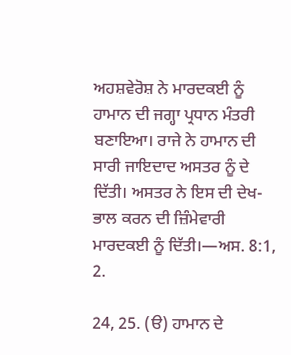ਅਹਸ਼ਵੇਰੋਸ਼ ਨੇ ਮਾਰਦਕਈ ਨੂੰ ਹਾਮਾਨ ਦੀ ਜਗ੍ਹਾ ਪ੍ਰਧਾਨ ਮੰਤਰੀ ਬਣਾਇਆ। ਰਾਜੇ ਨੇ ਹਾਮਾਨ ਦੀ ਸਾਰੀ ਜਾਇਦਾਦ ਅਸਤਰ ਨੂੰ ਦੇ ਦਿੱਤੀ। ਅਸਤਰ ਨੇ ਇਸ ਦੀ ਦੇਖ-ਭਾਲ ਕਰਨ ਦੀ ਜ਼ਿੰਮੇਵਾਰੀ ਮਾਰਦਕਈ ਨੂੰ ਦਿੱਤੀ।—ਅਸ. 8:1, 2.

24, 25. (ੳ) ਹਾਮਾਨ ਦੇ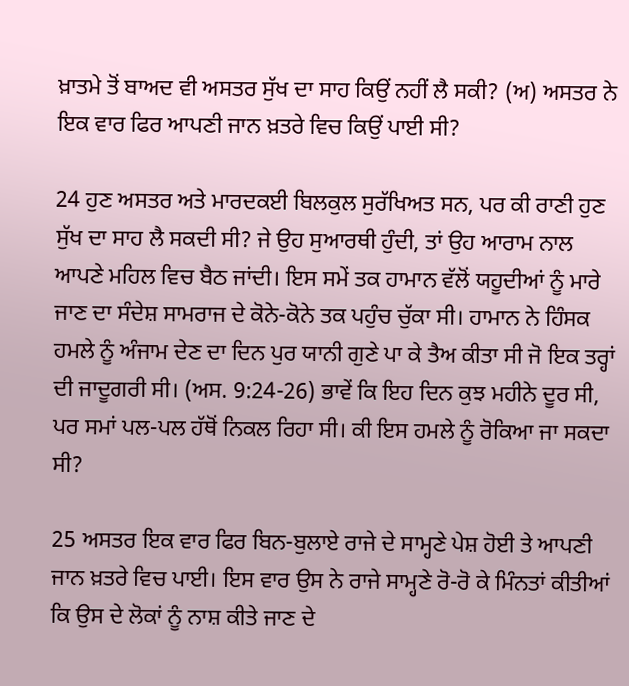ਖ਼ਾਤਮੇ ਤੋਂ ਬਾਅਦ ਵੀ ਅਸਤਰ ਸੁੱਖ ਦਾ ਸਾਹ ਕਿਉਂ ਨਹੀਂ ਲੈ ਸਕੀ? (ਅ) ਅਸਤਰ ਨੇ ਇਕ ਵਾਰ ਫਿਰ ਆਪਣੀ ਜਾਨ ਖ਼ਤਰੇ ਵਿਚ ਕਿਉਂ ਪਾਈ ਸੀ?

24 ਹੁਣ ਅਸਤਰ ਅਤੇ ਮਾਰਦਕਈ ਬਿਲਕੁਲ ਸੁਰੱਖਿਅਤ ਸਨ, ਪਰ ਕੀ ਰਾਣੀ ਹੁਣ ਸੁੱਖ ਦਾ ਸਾਹ ਲੈ ਸਕਦੀ ਸੀ? ਜੇ ਉਹ ਸੁਆਰਥੀ ਹੁੰਦੀ, ਤਾਂ ਉਹ ਆਰਾਮ ਨਾਲ ਆਪਣੇ ਮਹਿਲ ਵਿਚ ਬੈਠ ਜਾਂਦੀ। ਇਸ ਸਮੇਂ ਤਕ ਹਾਮਾਨ ਵੱਲੋਂ ਯਹੂਦੀਆਂ ਨੂੰ ਮਾਰੇ ਜਾਣ ਦਾ ਸੰਦੇਸ਼ ਸਾਮਰਾਜ ਦੇ ਕੋਨੇ-ਕੋਨੇ ਤਕ ਪਹੁੰਚ ਚੁੱਕਾ ਸੀ। ਹਾਮਾਨ ਨੇ ਹਿੰਸਕ ਹਮਲੇ ਨੂੰ ਅੰਜਾਮ ਦੇਣ ਦਾ ਦਿਨ ਪੁਰ ਯਾਨੀ ਗੁਣੇ ਪਾ ਕੇ ਤੈਅ ਕੀਤਾ ਸੀ ਜੋ ਇਕ ਤਰ੍ਹਾਂ ਦੀ ਜਾਦੂਗਰੀ ਸੀ। (ਅਸ. 9:24-26) ਭਾਵੇਂ ਕਿ ਇਹ ਦਿਨ ਕੁਝ ਮਹੀਨੇ ਦੂਰ ਸੀ, ਪਰ ਸਮਾਂ ਪਲ-ਪਲ ਹੱਥੋਂ ਨਿਕਲ ਰਿਹਾ ਸੀ। ਕੀ ਇਸ ਹਮਲੇ ਨੂੰ ਰੋਕਿਆ ਜਾ ਸਕਦਾ ਸੀ?

25 ਅਸਤਰ ਇਕ ਵਾਰ ਫਿਰ ਬਿਨ-ਬੁਲਾਏ ਰਾਜੇ ਦੇ ਸਾਮ੍ਹਣੇ ਪੇਸ਼ ਹੋਈ ਤੇ ਆਪਣੀ ਜਾਨ ਖ਼ਤਰੇ ਵਿਚ ਪਾਈ। ਇਸ ਵਾਰ ਉਸ ਨੇ ਰਾਜੇ ਸਾਮ੍ਹਣੇ ਰੋ-ਰੋ ਕੇ ਮਿੰਨਤਾਂ ਕੀਤੀਆਂ ਕਿ ਉਸ ਦੇ ਲੋਕਾਂ ਨੂੰ ਨਾਸ਼ ਕੀਤੇ ਜਾਣ ਦੇ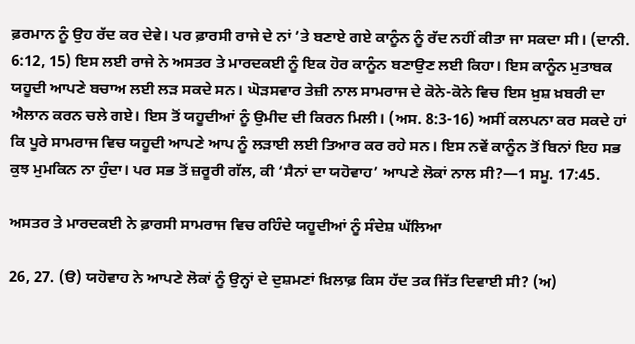ਫ਼ਰਮਾਨ ਨੂੰ ਉਹ ਰੱਦ ਕਰ ਦੇਵੇ। ਪਰ ਫ਼ਾਰਸੀ ਰਾਜੇ ਦੇ ਨਾਂ ’ਤੇ ਬਣਾਏ ਗਏ ਕਾਨੂੰਨ ਨੂੰ ਰੱਦ ਨਹੀਂ ਕੀਤਾ ਜਾ ਸਕਦਾ ਸੀ। (ਦਾਨੀ. 6:12, 15) ਇਸ ਲਈ ਰਾਜੇ ਨੇ ਅਸਤਰ ਤੇ ਮਾਰਦਕਈ ਨੂੰ ਇਕ ਹੋਰ ਕਾਨੂੰਨ ਬਣਾਉਣ ਲਈ ਕਿਹਾ। ਇਸ ਕਾਨੂੰਨ ਮੁਤਾਬਕ ਯਹੂਦੀ ਆਪਣੇ ਬਚਾਅ ਲਈ ਲੜ ਸਕਦੇ ਸਨ। ਘੋੜਸਵਾਰ ਤੇਜ਼ੀ ਨਾਲ ਸਾਮਰਾਜ ਦੇ ਕੋਨੇ-ਕੋਨੇ ਵਿਚ ਇਸ ਖ਼ੁਸ਼ ਖ਼ਬਰੀ ਦਾ ਐਲਾਨ ਕਰਨ ਚਲੇ ਗਏ। ਇਸ ਤੋਂ ਯਹੂਦੀਆਂ ਨੂੰ ਉਮੀਦ ਦੀ ਕਿਰਨ ਮਿਲੀ। (ਅਸ. 8:3-16) ਅਸੀਂ ਕਲਪਨਾ ਕਰ ਸਕਦੇ ਹਾਂ ਕਿ ਪੂਰੇ ਸਾਮਰਾਜ ਵਿਚ ਯਹੂਦੀ ਆਪਣੇ ਆਪ ਨੂੰ ਲੜਾਈ ਲਈ ਤਿਆਰ ਕਰ ਰਹੇ ਸਨ। ਇਸ ਨਵੇਂ ਕਾਨੂੰਨ ਤੋਂ ਬਿਨਾਂ ਇਹ ਸਭ ਕੁਝ ਮੁਮਕਿਨ ਨਾ ਹੁੰਦਾ। ਪਰ ਸਭ ਤੋਂ ਜ਼ਰੂਰੀ ਗੱਲ, ਕੀ ‘ਸੈਨਾਂ ਦਾ ਯਹੋਵਾਹ’ ਆਪਣੇ ਲੋਕਾਂ ਨਾਲ ਸੀ?—1 ਸਮੂ. 17:45.

ਅਸਤਰ ਤੇ ਮਾਰਦਕਈ ਨੇ ਫ਼ਾਰਸੀ ਸਾਮਰਾਜ ਵਿਚ ਰਹਿੰਦੇ ਯਹੂਦੀਆਂ ਨੂੰ ਸੰਦੇਸ਼ ਘੱਲਿਆ

26, 27. (ੳ) ਯਹੋਵਾਹ ਨੇ ਆਪਣੇ ਲੋਕਾਂ ਨੂੰ ਉਨ੍ਹਾਂ ਦੇ ਦੁਸ਼ਮਣਾਂ ਖ਼ਿਲਾਫ਼ ਕਿਸ ਹੱਦ ਤਕ ਜਿੱਤ ਦਿਵਾਈ ਸੀ? (ਅ)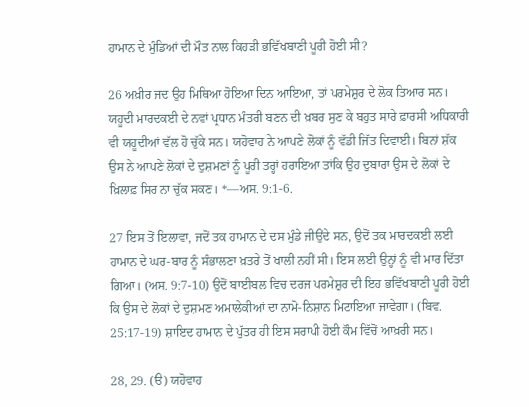ਹਾਮਾਨ ਦੇ ਮੁੰਡਿਆਂ ਦੀ ਮੌਤ ਨਾਲ ਕਿਹੜੀ ਭਵਿੱਖਬਾਣੀ ਪੂਰੀ ਹੋਈ ਸੀ?

26 ਅਖ਼ੀਰ ਜਦ ਉਹ ਮਿਥਿਆ ਹੋਇਆ ਦਿਨ ਆਇਆ, ਤਾਂ ਪਰਮੇਸ਼ੁਰ ਦੇ ਲੋਕ ਤਿਆਰ ਸਨ। ਯਹੂਦੀ ਮਾਰਦਕਈ ਦੇ ਨਵਾਂ ਪ੍ਰਧਾਨ ਮੰਤਰੀ ਬਣਨ ਦੀ ਖ਼ਬਰ ਸੁਣ ਕੇ ਬਹੁਤ ਸਾਰੇ ਫ਼ਾਰਸੀ ਅਧਿਕਾਰੀ ਵੀ ਯਹੂਦੀਆਂ ਵੱਲ ਹੋ ਚੁੱਕੇ ਸਨ। ਯਹੋਵਾਹ ਨੇ ਆਪਣੇ ਲੋਕਾਂ ਨੂੰ ਵੱਡੀ ਜਿੱਤ ਦਿਵਾਈ। ਬਿਨਾਂ ਸ਼ੱਕ ਉਸ ਨੇ ਆਪਣੇ ਲੋਕਾਂ ਦੇ ਦੁਸ਼ਮਣਾਂ ਨੂੰ ਪੂਰੀ ਤਰ੍ਹਾਂ ਹਰਾਇਆ ਤਾਂਕਿ ਉਹ ਦੁਬਾਰਾ ਉਸ ਦੇ ਲੋਕਾਂ ਦੇ ਖ਼ਿਲਾਫ਼ ਸਿਰ ਨਾ ਚੁੱਕ ਸਕਣ। *—ਅਸ. 9:1-6.

27 ਇਸ ਤੋਂ ਇਲਾਵਾ, ਜਦੋਂ ਤਕ ਹਾਮਾਨ ਦੇ ਦਸ ਮੁੰਡੇ ਜੀਉਂਦੇ ਸਨ, ਉਦੋਂ ਤਕ ਮਾਰਦਕਈ ਲਈ ਹਾਮਾਨ ਦੇ ਘਰ-ਬਾਰ ਨੂੰ ਸੰਭਾਲਣਾ ਖ਼ਤਰੇ ਤੋਂ ਖਾਲੀ ਨਹੀਂ ਸੀ। ਇਸ ਲਈ ਉਨ੍ਹਾਂ ਨੂੰ ਵੀ ਮਾਰ ਦਿੱਤਾ ਗਿਆ। (ਅਸ. 9:7-10) ਉਦੋਂ ਬਾਈਬਲ ਵਿਚ ਦਰਜ ਪਰਮੇਸ਼ੁਰ ਦੀ ਇਹ ਭਵਿੱਖਬਾਣੀ ਪੂਰੀ ਹੋਈ ਕਿ ਉਸ ਦੇ ਲੋਕਾਂ ਦੇ ਦੁਸ਼ਮਣ ਅਮਾਲੇਕੀਆਂ ਦਾ ਨਾਮੋ-ਨਿਸ਼ਾਨ ਮਿਟਾਇਆ ਜਾਵੇਗਾ। (ਬਿਵ. 25:17-19) ਸ਼ਾਇਦ ਹਾਮਾਨ ਦੇ ਪੁੱਤਰ ਹੀ ਇਸ ਸਰਾਪੀ ਹੋਈ ਕੌਮ ਵਿੱਚੋਂ ਆਖ਼ਰੀ ਸਨ।

28, 29. (ੳ) ਯਹੋਵਾਹ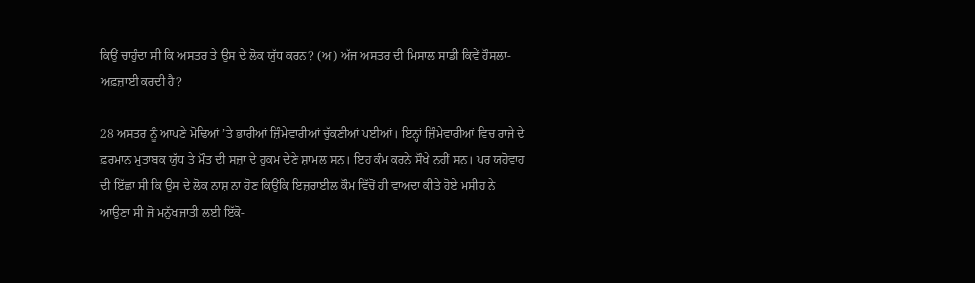ਕਿਉਂ ਚਾਹੁੰਦਾ ਸੀ ਕਿ ਅਸਤਰ ਤੇ ਉਸ ਦੇ ਲੋਕ ਯੁੱਧ ਕਰਨ? (ਅ) ਅੱਜ ਅਸਤਰ ਦੀ ਮਿਸਾਲ ਸਾਡੀ ਕਿਵੇਂ ਹੌਸਲਾ-ਅਫ਼ਜ਼ਾਈ ਕਰਦੀ ਹੈ?

28 ਅਸਤਰ ਨੂੰ ਆਪਣੇ ਮੋਢਿਆਂ ’ਤੇ ਭਾਰੀਆਂ ਜ਼ਿੰਮੇਵਾਰੀਆਂ ਚੁੱਕਣੀਆਂ ਪਈਆਂ। ਇਨ੍ਹਾਂ ਜ਼ਿੰਮੇਵਾਰੀਆਂ ਵਿਚ ਰਾਜੇ ਦੇ ਫ਼ਰਮਾਨ ਮੁਤਾਬਕ ਯੁੱਧ ਤੇ ਮੌਤ ਦੀ ਸਜ਼ਾ ਦੇ ਹੁਕਮ ਦੇਣੇ ਸ਼ਾਮਲ ਸਨ। ਇਹ ਕੰਮ ਕਰਨੇ ਸੌਖੇ ਨਹੀਂ ਸਨ। ਪਰ ਯਹੋਵਾਹ ਦੀ ਇੱਛਾ ਸੀ ਕਿ ਉਸ ਦੇ ਲੋਕ ਨਾਸ਼ ਨਾ ਹੋਣ ਕਿਉਂਕਿ ਇਜ਼ਰਾਈਲ ਕੌਮ ਵਿੱਚੋਂ ਹੀ ਵਾਅਦਾ ਕੀਤੇ ਹੋਏ ਮਸੀਹ ਨੇ ਆਉਣਾ ਸੀ ਜੋ ਮਨੁੱਖਜਾਤੀ ਲਈ ਇੱਕੋ-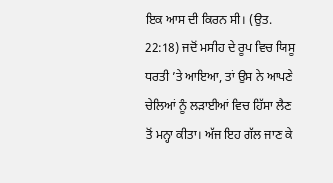ਇਕ ਆਸ ਦੀ ਕਿਰਨ ਸੀ। (ਉਤ. 22:18) ਜਦੋਂ ਮਸੀਹ ਦੇ ਰੂਪ ਵਿਚ ਯਿਸੂ ਧਰਤੀ ’ਤੇ ਆਇਆ, ਤਾਂ ਉਸ ਨੇ ਆਪਣੇ ਚੇਲਿਆਂ ਨੂੰ ਲੜਾਈਆਂ ਵਿਚ ਹਿੱਸਾ ਲੈਣ ਤੋਂ ਮਨ੍ਹਾ ਕੀਤਾ। ਅੱਜ ਇਹ ਗੱਲ ਜਾਣ ਕੇ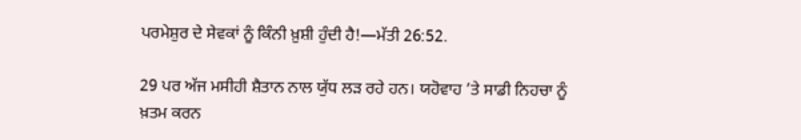ਪਰਮੇਸ਼ੁਰ ਦੇ ਸੇਵਕਾਂ ਨੂੰ ਕਿੰਨੀ ਖ਼ੁਸ਼ੀ ਹੁੰਦੀ ਹੈ!—ਮੱਤੀ 26:52.

29 ਪਰ ਅੱਜ ਮਸੀਹੀ ਸ਼ੈਤਾਨ ਨਾਲ ਯੁੱਧ ਲੜ ਰਹੇ ਹਨ। ਯਹੋਵਾਹ ’ਤੇ ਸਾਡੀ ਨਿਹਚਾ ਨੂੰ ਖ਼ਤਮ ਕਰਨ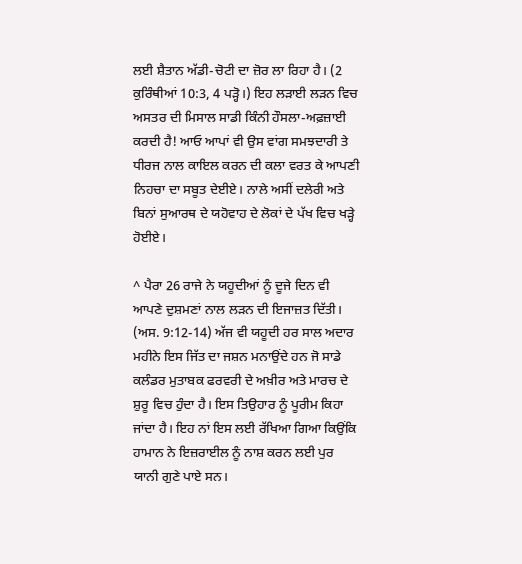ਲਈ ਸ਼ੈਤਾਨ ਅੱਡੀ-ਚੋਟੀ ਦਾ ਜ਼ੋਰ ਲਾ ਰਿਹਾ ਹੈ। (2 ਕੁਰਿੰਥੀਆਂ 10:3, 4 ਪੜ੍ਹੋ।) ਇਹ ਲੜਾਈ ਲੜਨ ਵਿਚ ਅਸਤਰ ਦੀ ਮਿਸਾਲ ਸਾਡੀ ਕਿੰਨੀ ਹੌਸਲਾ-ਅਫ਼ਜ਼ਾਈ ਕਰਦੀ ਹੈ! ਆਓ ਆਪਾਂ ਵੀ ਉਸ ਵਾਂਗ ਸਮਝਦਾਰੀ ਤੇ ਧੀਰਜ ਨਾਲ ਕਾਇਲ ਕਰਨ ਦੀ ਕਲਾ ਵਰਤ ਕੇ ਆਪਣੀ ਨਿਹਚਾ ਦਾ ਸਬੂਤ ਦੇਈਏ। ਨਾਲੇ ਅਸੀਂ ਦਲੇਰੀ ਅਤੇ ਬਿਨਾਂ ਸੁਆਰਥ ਦੇ ਯਹੋਵਾਹ ਦੇ ਲੋਕਾਂ ਦੇ ਪੱਖ ਵਿਚ ਖੜ੍ਹੇ ਹੋਈਏ।

^ ਪੈਰਾ 26 ਰਾਜੇ ਨੇ ਯਹੂਦੀਆਂ ਨੂੰ ਦੂਜੇ ਦਿਨ ਵੀ ਆਪਣੇ ਦੁਸ਼ਮਣਾਂ ਨਾਲ ਲੜਨ ਦੀ ਇਜਾਜ਼ਤ ਦਿੱਤੀ। (ਅਸ. 9:12-14) ਅੱਜ ਵੀ ਯਹੂਦੀ ਹਰ ਸਾਲ ਅਦਾਰ ਮਹੀਨੇ ਇਸ ਜਿੱਤ ਦਾ ਜਸ਼ਨ ਮਨਾਉਂਦੇ ਹਨ ਜੋ ਸਾਡੇ ਕਲੰਡਰ ਮੁਤਾਬਕ ਫਰਵਰੀ ਦੇ ਅਖ਼ੀਰ ਅਤੇ ਮਾਰਚ ਦੇ ਸ਼ੁਰੂ ਵਿਚ ਹੁੰਦਾ ਹੈ। ਇਸ ਤਿਉਹਾਰ ਨੂੰ ਪੂਰੀਮ ਕਿਹਾ ਜਾਂਦਾ ਹੈ। ਇਹ ਨਾਂ ਇਸ ਲਈ ਰੱਖਿਆ ਗਿਆ ਕਿਉਂਕਿ ਹਾਮਾਨ ਨੇ ਇਜ਼ਰਾਈਲ ਨੂੰ ਨਾਸ਼ ਕਰਨ ਲਈ ਪੁਰ ਯਾਨੀ ਗੁਣੇ ਪਾਏ ਸਨ।